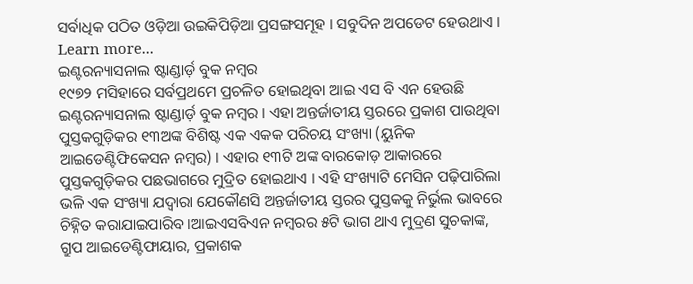ସର୍ବାଧିକ ପଠିତ ଓଡ଼ିଆ ଉଇକିପିଡ଼ିଆ ପ୍ରସଙ୍ଗସମୂହ । ସବୁଦିନ ଅପଡେଟ ହେଉଥାଏ । Learn more...
ଇଣ୍ଟରନ୍ୟାସନାଲ ଷ୍ଟାଣ୍ଡାର୍ଡ଼ ବୁକ ନମ୍ବର
୧୯୭୨ ମସିହାରେ ସର୍ବପ୍ରଥମେ ପ୍ରଚଳିତ ହୋଇଥିବା ଆଇ ଏସ ବି ଏନ ହେଉଛି ଇଣ୍ଟରନ୍ୟାସନାଲ ଷ୍ଟାଣ୍ଡାର୍ଡ଼ ବୁକ ନମ୍ବର । ଏହା ଅନ୍ତର୍ଜାତୀୟ ସ୍ତରରେ ପ୍ରକାଶ ପାଉଥିବା ପୁସ୍ତକଗୁଡ଼ିକର ୧୩ଅଙ୍କ ବିଶିଷ୍ଟ ଏକ ଏକକ ପରିଚୟ ସଂଖ୍ୟା (ୟୁନିକ ଆଇଡେଣ୍ଟିଫିକେସନ ନମ୍ବର) । ଏହାର ୧୩ଟି ଅଙ୍କ ବାରକୋଡ଼ ଆକାରରେ ପୁସ୍ତକଗୁଡ଼ିକର ପଛଭାଗରେ ମୁଦ୍ରିତ ହୋଇଥାଏ । ଏହି ସଂଖ୍ୟାଟି ମେସିନ ପଢ଼ିପାରିଲା ଭଳି ଏକ ସଂଖ୍ୟା ଯଦ୍ବାରା ଯେକୌଣସି ଅନ୍ତର୍ଜାତୀୟ ସ୍ତରର ପୁସ୍ତକକୁ ନିର୍ଭୁଲ ଭାବରେ ଚିହ୍ନିତ କରାଯାଇପାରିବ ।ଆଇଏସବିଏନ ନମ୍ବରର ୫ଟି ଭାଗ ଥାଏ ମୁଦ୍ରଣ ସୁଚକାଙ୍କ, ଗ୍ରୁପ ଆଇଡେଣ୍ଟିଫାୟାର, ପ୍ରକାଶକ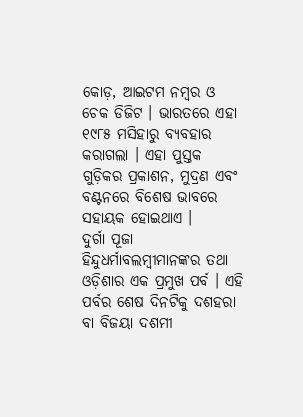କୋଡ଼, ଆଇଟମ ନମ୍ବର ଓ ଚେକ ଡିଜିଟ । ଭାରତରେ ଏହା ୧୯୮୫ ମସିହାରୁ ବ୍ୟବହାର କରାଗଲା । ଏହା ପୁସ୍ତକ ଗୁଡ଼ିକର ପ୍ରକାଶନ, ମୁଦ୍ରଣ ଏବଂ ବଣ୍ଟନରେ ବିଶେଷ ଭାବରେ ସହାୟକ ହୋଇଥାଏ ।
ଦୁର୍ଗା ପୂଜା ହିନ୍ଦୁଧର୍ମାବଲମ୍ବୀମାନଙ୍କର ତଥା ଓଡ଼ିଶାର ଏକ ପ୍ରମୁଖ ପର୍ବ । ଏହି ପର୍ବର ଶେଷ ଦିନଟିକୁ ଦଶହରା ବା ବିଜୟା ଦଶମୀ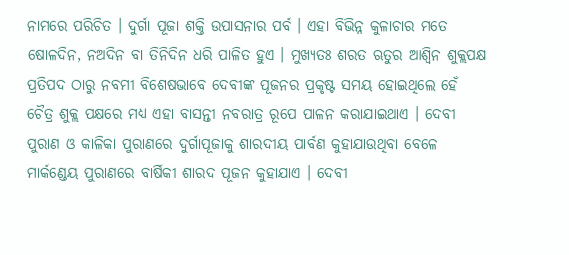ନାମରେ ପରିଚିତ । ଦୁର୍ଗା ପୂଜା ଶକ୍ତି ଉପାସନାର ପର୍ବ । ଏହା ବିଭିନ୍ନ କୁଳାଚାର ମତେ ଷୋଳଦିନ, ନଅଦିନ ବା ତିନିଦିନ ଧରି ପାଳିତ ହୁଏ । ମୁଖ୍ୟତଃ ଶରତ ଋତୁର ଆଶ୍ଵିନ ଶୁକ୍ଲପକ୍ଷ ପ୍ରତିପଦ ଠାରୁ ନବମୀ ବିଶେଷଭାବେ ଦେବୀଙ୍କ ପୂଜନର ପ୍ରକୃଷ୍ଟ ସମୟ ହୋଇଥିଲେ ହେଁ ଚୈତ୍ର ଶୁକ୍ଲ ପକ୍ଷରେ ମଧ୍ୟ ଏହା ବାସନ୍ତୀ ନବରାତ୍ର ରୂପେ ପାଳନ କରାଯାଇଥାଏ । ଦେବୀ ପୁରାଣ ଓ କାଳିକା ପୁରାଣରେ ଦୁର୍ଗାପୂଜାକୁ ଶାରଦୀୟ ପାର୍ବଣ କୁହାଯାଉଥିବା ବେଳେ ମାର୍କଣ୍ଡେୟ ପୁରାଣରେ ବାର୍ଷିକୀ ଶାରଦ ପୂଜନ କୁହାଯାଏ । ଦେବୀ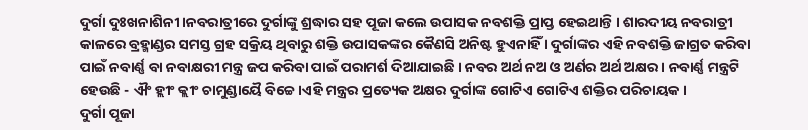ଦୁର୍ଗା ଦୁଃଖନାଶିନୀ।ନବରାତ୍ରୀରେ ଦୁର୍ଗାଙ୍କୁ ଶ୍ରଦ୍ଧାର ସହ ପୂଜା କଲେ ଉପାସକ ନବଶକ୍ତି ପ୍ରାପ୍ତ ହେଇଥାନ୍ତି । ଶାରଦୀୟ ନବରାତ୍ରୀ କାଳରେ ବ୍ରହ୍ମାଣ୍ଡର ସମସ୍ତ ଗ୍ରହ ସକ୍ରିୟ ଥିବାରୁ ଶକ୍ତି ଉପାସକଙ୍କର କୈଣସି ଅନିଷ୍ଟ ହୁଏନାହିଁ । ଦୁର୍ଗାଙ୍କର ଏହି ନବଶକ୍ତି ଜାଗ୍ରତ କରିବା ପାଇଁ ନବାର୍ଣ୍ଣ ବା ନବାକ୍ଷରୀ ମନ୍ତ୍ର ଜପ କରିବା ପାଇଁ ପରାମର୍ଶ ଦିଆଯାଇଛି । ନବର ଅର୍ଥ ନଅ ଓ ଅର୍ଣର ଅର୍ଥ ଅକ୍ଷର । ନବାର୍ଣ୍ଣ ମନ୍ତ୍ରଟି ହେଉଛି - ଐଂ ହ୍ଲୀଂ କ୍ଲୀଂ ଚାମୁଣ୍ଡାୟୈ ବିଚ୍ଚେ।ଏହି ମନ୍ତ୍ରର ପ୍ରତ୍ୟେକ ଅକ୍ଷର ଦୁର୍ଗାଙ୍କ ଗୋଟିଏ ଗୋଟିଏ ଶକ୍ତିର ପରିଚାୟକ ।
ଦୁର୍ଗା ପୂଜା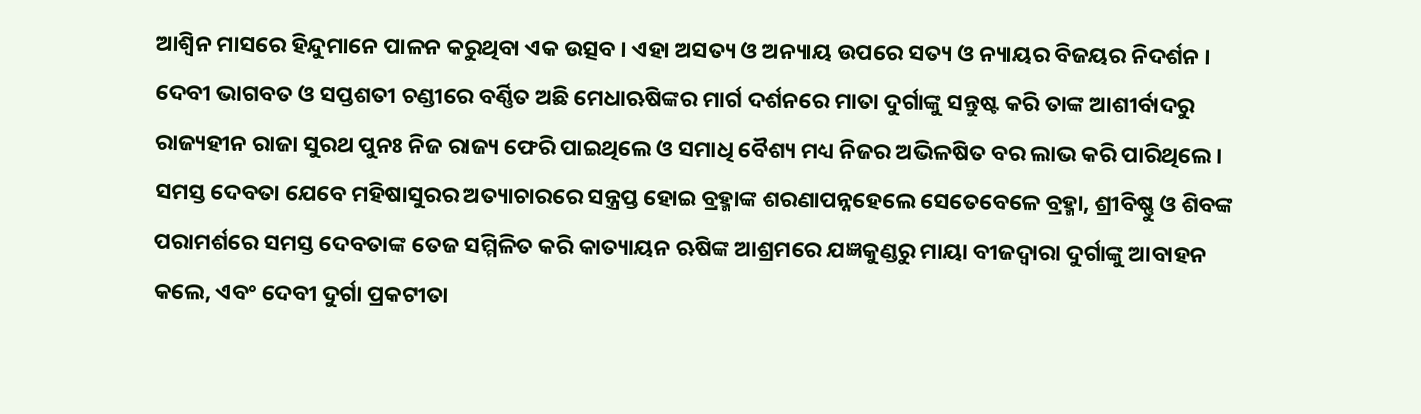ଆଶ୍ଵିନ ମାସରେ ହିନ୍ଦୁମାନେ ପାଳନ କରୁଥିବା ଏକ ଉତ୍ସବ । ଏହା ଅସତ୍ୟ ଓ ଅନ୍ୟାୟ ଉପରେ ସତ୍ୟ ଓ ନ୍ୟାୟର ବିଜୟର ନିଦର୍ଶନ । ଦେବୀ ଭାଗବତ ଓ ସପ୍ତଶତୀ ଚଣ୍ଡୀରେ ବର୍ଣ୍ଣିତ ଅଛି ମେଧାଋଷିଙ୍କର ମାର୍ଗ ଦର୍ଶନରେ ମାତା ଦୁର୍ଗାଙ୍କୁ ସନ୍ତୁଷ୍ଟ କରି ତାଙ୍କ ଆଶୀର୍ବାଦରୁ ରାଜ୍ୟହୀନ ରାଜା ସୁରଥ ପୁନଃ ନିଜ ରାଜ୍ୟ ଫେରି ପାଇଥିଲେ ଓ ସମାଧି ବୈଶ୍ୟ ମଧ୍ୟ ନିଜର ଅଭିଳଷିତ ବର ଲାଭ କରି ପାରିଥିଲେ । ସମସ୍ତ ଦେବତା ଯେବେ ମହିଷାସୁରର ଅତ୍ୟାଚାରରେ ସନ୍ତ୍ରପ୍ତ ହୋଇ ବ୍ରହ୍ମାଙ୍କ ଶରଣାପନ୍ନହେଲେ ସେତେବେଳେ ବ୍ରହ୍ମା, ଶ୍ରୀବିଷ୍ଣୁ ଓ ଶିବଙ୍କ ପରାମର୍ଶରେ ସମସ୍ତ ଦେବତାଙ୍କ ତେଜ ସମ୍ମିଳିତ କରି କାତ୍ୟାୟନ ଋଷିଙ୍କ ଆଶ୍ରମରେ ଯଜ୍ଞକୁଣ୍ଡରୁ ମାୟା ବୀଜଦ୍ଵାରା ଦୁର୍ଗାଙ୍କୁ ଆବାହନ କଲେ, ଏବଂ ଦେବୀ ଦୁର୍ଗା ପ୍ରକଟୀତା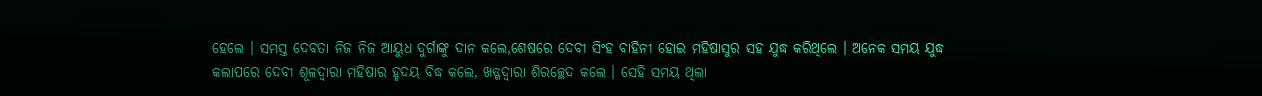ହେଲେ । ସମସ୍ତ ଦେବତା ନିଜ ନିଜ ଆୟୁଧ ଦୁର୍ଗାଙ୍କୁ ଦାନ କଲେ,ଶେଷରେ ଦେବୀ ସିଂହ ବାହିନୀ ହୋଇ ମହିଷାସୁର ସହ ଯୁଦ୍ଧ କରିଥିଲେ । ଅନେକ ସମୟ ଯୁଦ୍ଧ କଲାପରେ ଦେବୀ ଶୂଳଦ୍ଵାରା ମହିଷାର ହୃଦୟ ବିଦ୍ଧ କଲେ, ଖଡ୍ଗଦ୍ଵାରା ଶିରଚ୍ଛେଦ କଲେ । ସେହି ସମୟ ଥିଲା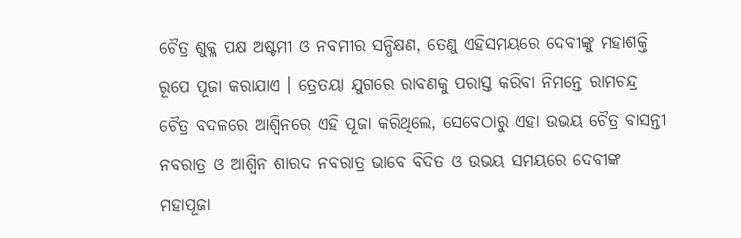ଚୈତ୍ର ଶୁକ୍ଳ ପକ୍ଷ ଅଷ୍ଟମୀ ଓ ନବମୀର ସନ୍ଧିକ୍ଷଣ, ତେଣୁ ଏହିସମୟରେ ଦେବୀଙ୍କୁ ମହାଶକ୍ତି ରୂପେ ପୂଜା କରାଯାଏ । ତ୍ରେତୟା ଯୁଗରେ ରାବଣକୁ ପରାସ୍ତ କରିବା ନିମନ୍ତେ ରାମଚନ୍ଦ୍ର ଚୈତ୍ର ବଦଳରେ ଆଶ୍ଵିନରେ ଏହି ପୂଜା କରିଥିଲେ, ସେବେଠାରୁ ଏହା ଉଭୟ ଚୈତ୍ର ବାସନ୍ତୀ ନବରାତ୍ର ଓ ଆଶ୍ଵିନ ଶାରଦ ନବରାତ୍ର ଭାବେ ବିଦିତ ଓ ଉଭୟ ସମୟରେ ଦେବୀଙ୍କ ମହାପୂଜା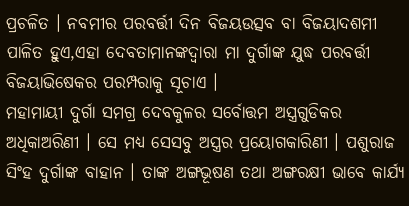ପ୍ରଚଳିତ । ନବମୀର ପରବର୍ତ୍ତୀ ଦିନ ବିଜୟଉତ୍ସବ ବା ବିଜୟାଦଶମୀ ପାଳିତ ହୁଏ,ଏହା ଦେବତାମାନଙ୍କଦ୍ଵାରା ମା ଦୁର୍ଗାଙ୍କ ଯୁଦ୍ଧ ପରବର୍ତ୍ତୀ ବିଜୟାଭିଷେକର ପରମ୍ପରାକୁ ସୂଚାଏ ।
ମହାମାୟୀ ଦୁର୍ଗା ସମଗ୍ର ଦେବକୁଳର ସର୍ବୋତ୍ତମ ଅସ୍ତ୍ରଗୁଡିକର ଅଧିକାଅରିଣୀ । ସେ ମଧ୍ୟ ସେସବୁ ଅସ୍ତ୍ରର ପ୍ରୟୋଗକାରିଣୀ । ପଶୁରାଜ ସିଂହ ଦୁର୍ଗାଙ୍କ ବାହାନ । ତାଙ୍କ ଅଙ୍ଗଭୂଷଣ ତଥା ଅଙ୍ଗରକ୍ଷୀ ଭାବେ କାର୍ଯ୍ୟ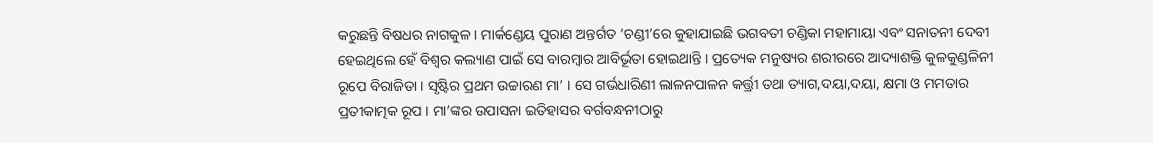କରୁଛନ୍ତି ବିଷଧର ନାଗକୁଳ । ମାର୍କଣ୍ଡେୟ ପୁରାଣ ଅନ୍ତର୍ଗତ ‘ଚଣ୍ଡୀ’ରେ କୁହାଯାଇଛି ଭଗବତୀ ଚଣ୍ଡିକା ମହାମାୟା ଏବଂ ସନାତନୀ ଦେବୀ ହେଇଥିଲେ ହେଁ ବିଶ୍ଵର କଲ୍ୟାଣ ପାଇଁ ସେ ବାରମ୍ବାର ଆବିର୍ଭୂତା ହୋଇଥାନ୍ତି । ପ୍ରତ୍ୟେକ ମନୁଷ୍ୟର ଶରୀରରେ ଆଦ୍ୟାଶକ୍ତି କୁଳକୁଣ୍ଡଳିନୀ ରୂପେ ବିରାଜିତା । ସୃଷ୍ଟିର ପ୍ରଥମ ଉଚ୍ଚାରଣ ମା’ । ସେ ଗର୍ଭଧାରିଣୀ ଲାଳନପାଳନ କର୍ତ୍ତ୍ରୀ ତଥା ତ୍ୟାଗ,ଦୟା,ଦୟା, କ୍ଷମା ଓ ମମତାର ପ୍ରତୀକାତ୍ମକ ରୂପ । ମା’ଙ୍କର ଉପାସନା ଇତିହାସର ବର୍ଗବନ୍ଧନୀଠାରୁ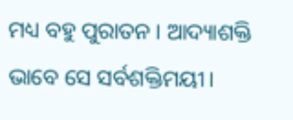ମଧ୍ୟ ବହୁ ପୁରାତନ । ଆଦ୍ୟାଶକ୍ତି ଭାବେ ସେ ସର୍ବଶକ୍ତିମୟୀ।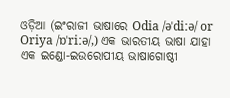ଓଡ଼ିଆ (ଇଂରାଜୀ ଭାଷାରେ Odia /əˈdiːə/ or Oriya /ɒˈriːə/,) ଏକ ଭାରତୀୟ ଭାଷା ଯାହା ଏକ ଇଣ୍ଡୋ-ଇଉରୋପୀୟ ଭାଷାଗୋଷ୍ଠୀ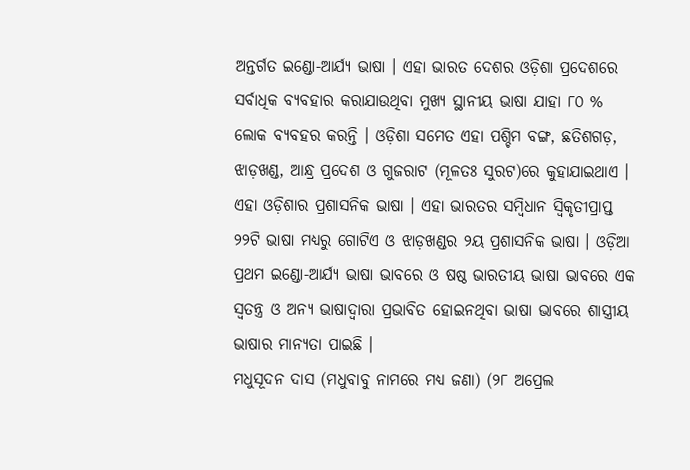ଅନ୍ତର୍ଗତ ଇଣ୍ଡୋ-ଆର୍ଯ୍ୟ ଭାଷା । ଏହା ଭାରତ ଦେଶର ଓଡ଼ିଶା ପ୍ରଦେଶରେ ସର୍ବାଧିକ ବ୍ୟବହାର କରାଯାଉଥିବା ମୁଖ୍ୟ ସ୍ଥାନୀୟ ଭାଷା ଯାହା ୮୦ % ଲୋକ ବ୍ୟବହର କରନ୍ତି । ଓଡ଼ିଶା ସମେତ ଏହା ପଶ୍ଚିମ ବଙ୍ଗ, ଛତିଶଗଡ଼, ଝାଡ଼ଖଣ୍ଡ, ଆନ୍ଧ୍ର ପ୍ରଦେଶ ଓ ଗୁଜରାଟ (ମୂଳତଃ ସୁରଟ)ରେ କୁହାଯାଇଥାଏ । ଏହା ଓଡ଼ିଶାର ପ୍ରଶାସନିକ ଭାଷା । ଏହା ଭାରତର ସମ୍ବିଧାନ ସ୍ଵିକୃତୀପ୍ରାପ୍ତ ୨୨ଟି ଭାଷା ମଧ୍ୟରୁ ଗୋଟିଏ ଓ ଝାଡ଼ଖଣ୍ଡର ୨ୟ ପ୍ରଶାସନିକ ଭାଷା । ଓଡ଼ିଆ ପ୍ରଥମ ଇଣ୍ଡୋ-ଆର୍ଯ୍ୟ ଭାଷା ଭାବରେ ଓ ଷଷ୍ଠ ଭାରତୀୟ ଭାଷା ଭାବରେ ଏକ ସ୍ୱତନ୍ତ୍ର ଓ ଅନ୍ୟ ଭାଷାଦ୍ୱାରା ପ୍ରଭାବିତ ହୋଇନଥିବା ଭାଷା ଭାବରେ ଶାସ୍ତ୍ରୀୟ ଭାଷାର ମାନ୍ୟତା ପାଇଛି ।
ମଧୁସୂଦନ ଦାସ (ମଧୁବାବୁ ନାମରେ ମଧ୍ୟ ଜଣା) (୨୮ ଅପ୍ରେଲ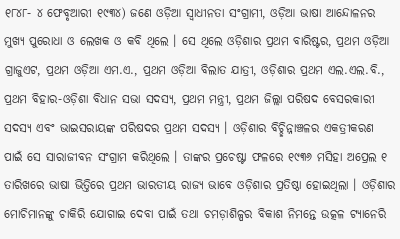୧୮୪୮- ୪ ଫେବୃଆରୀ ୧୯୩୪) ଜଣେ ଓଡ଼ିଆ ସ୍ଵାଧୀନତା ସଂଗ୍ରାମୀ, ଓଡ଼ିଆ ଭାଷା ଆନ୍ଦୋଳନର ମୁଖ୍ୟ ପୁରୋଧା ଓ ଲେଖକ ଓ କବି ଥିଲେ । ସେ ଥିଲେ ଓଡ଼ିଶାର ପ୍ରଥମ ବାରିଷ୍ଟର, ପ୍ରଥମ ଓଡ଼ିଆ ଗ୍ରାଜୁଏଟ, ପ୍ରଥମ ଓଡ଼ିଆ ଏମ.ଏ., ପ୍ରଥମ ଓଡ଼ିଆ ବିଲାତ ଯାତ୍ରୀ, ଓଡ଼ିଶାର ପ୍ରଥମ ଏଲ.ଏଲ.ବି., ପ୍ରଥମ ବିହାର-ଓଡ଼ିଶା ବିଧାନ ସଭା ସଦସ୍ୟ, ପ୍ରଥମ ମନ୍ତ୍ରୀ, ପ୍ରଥମ ଜିଲ୍ଲା ପରିଷଦ ବେସରକାରୀ ସଦସ୍ୟ ଏବଂ ଭାଇସରାୟଙ୍କ ପରିଷଦର ପ୍ରଥମ ସଦସ୍ୟ । ଓଡ଼ିଶାର ବିଚ୍ଛିନ୍ନାଞ୍ଚଳର ଏକତ୍ରୀକରଣ ପାଇଁ ସେ ସାରାଜୀବନ ସଂଗ୍ରାମ କରିଥିଲେ । ତାଙ୍କର ପ୍ରଚେଷ୍ଟା ଫଳରେ ୧୯୩୬ ମସିହା ଅପ୍ରେଲ ୧ ତାରିଖରେ ଭାଷା ଭିତ୍ତିରେ ପ୍ରଥମ ଭାରତୀୟ ରାଜ୍ୟ ଭାବେ ଓଡ଼ିଶାର ପ୍ରତିଷ୍ଠା ହୋଇଥିଲା । ଓଡ଼ିଶାର ମୋଚିମାନଙ୍କୁ ଚାକିରି ଯୋଗାଇ ଦେବା ପାଇଁ ତଥା ଚମଡ଼ାଶିଳ୍ପର ବିକାଶ ନିମନ୍ତେ ଉତ୍କଳ ଟ୍ୟାନେରି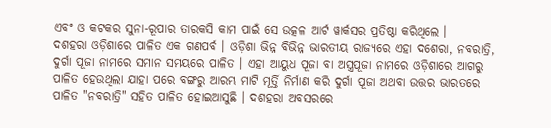ଏବଂ ଓ କଟକର ସୁନା-ରୂପାର ତାରକସି କାମ ପାଇଁ ସେ ଉତ୍କଳ ଆର୍ଟ ୱାର୍କସର ପ୍ରତିଷ୍ଠା କରିଥିଲେ ।
ଦଶହରା ଓଡ଼ିଶାରେ ପାଳିତ ଏକ ଗଣପର୍ବ । ଓଡ଼ିଶା ଭିନ୍ନ ବିଭିନ୍ନ ଭାରତୀୟ ରାଜ୍ୟରେ ଏହା ଦଶେରା, ନବରାତ୍ରି, ଦୁର୍ଗା ପୂଜା ନାମରେ ସମାନ ସମୟରେ ପାଳିତ । ଏହା ଆୟୁଧ ପୂଜା ବା ଅସ୍ତ୍ରପୂଜା ନାମରେ ଓଡ଼ିଶାରେ ଆଗରୁ ପାଳିତ ହେଉଥିଲା ଯାହା ପରେ ବଙ୍ଗରୁ ଆରମ୍ଭ ମାଟି ମୂର୍ତ୍ତି ନିର୍ମାଣ କରି ଦୁର୍ଗା ପୂଜା ଅଥବା ଉତ୍ତର ଭାରତରେ ପାଳିତ "ନବରାତ୍ରି" ସହିତ ପାଳିତ ହୋଇଆସୁଛି । ଦଶହରା ଅବସରରେ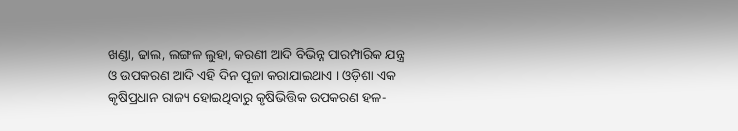ଖଣ୍ଡା, ଢାଲ, ଲଙ୍ଗଳ ଲୁହା, କରଣୀ ଆଦି ବିଭିନ୍ନ ପାରମ୍ପାରିକ ଯନ୍ତ୍ର ଓ ଉପକରଣ ଆଦି ଏହି ଦିନ ପୂଜା କରାଯାଇଥାଏ । ଓଡ଼ିଶା ଏକ କୃଷିପ୍ରଧାନ ରାଜ୍ୟ ହୋଇଥିବାରୁ କୃଷିଭିତ୍ତିକ ଉପକରଣ ହଳ-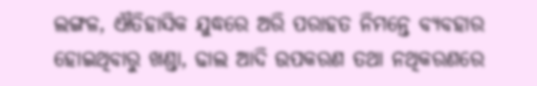ଲଙ୍ଗଳ, ଐତିହାସିକ ଯୁଦ୍ଧରେ ଅରି ପରାହତ ନିମନ୍ତେ ବ୍ୟବହାର ହୋଇଥିବାରୁ ଖଣ୍ଡା, ଢାଲ ଆଦି ଉପକରଣ ତଥା ନଥିକରଣରେ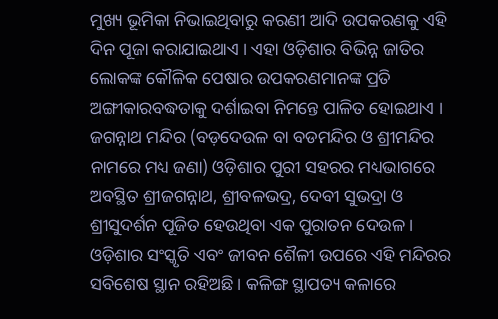ମୁଖ୍ୟ ଭୂମିକା ନିଭାଇଥିବାରୁ କରଣୀ ଆଦି ଉପକରଣକୁ ଏହି ଦିନ ପୂଜା କରାଯାଇଥାଏ । ଏହା ଓଡ଼ିଶାର ବିଭିନ୍ନ ଜାତିର ଲୋକଙ୍କ କୌଳିକ ପେଷାର ଉପକରଣମାନଙ୍କ ପ୍ରତି ଅଙ୍ଗୀକାରବଦ୍ଧତାକୁ ଦର୍ଶାଇବା ନିମନ୍ତେ ପାଳିତ ହୋଇଥାଏ ।
ଜଗନ୍ନାଥ ମନ୍ଦିର (ବଡ଼ଦେଉଳ ବା ବଡମନ୍ଦିର ଓ ଶ୍ରୀମନ୍ଦିର ନାମରେ ମଧ୍ୟ ଜଣା) ଓଡ଼ିଶାର ପୁରୀ ସହରର ମଧ୍ୟଭାଗରେ ଅବସ୍ଥିତ ଶ୍ରୀଜଗନ୍ନାଥ, ଶ୍ରୀବଳଭଦ୍ର, ଦେବୀ ସୁଭଦ୍ରା ଓ ଶ୍ରୀସୁଦର୍ଶନ ପୂଜିତ ହେଉଥିବା ଏକ ପୁରାତନ ଦେଉଳ । ଓଡ଼ିଶାର ସଂସ୍କୃତି ଏବଂ ଜୀବନ ଶୈଳୀ ଉପରେ ଏହି ମନ୍ଦିରର ସବିଶେଷ ସ୍ଥାନ ରହିଅଛି । କଳିଙ୍ଗ ସ୍ଥାପତ୍ୟ କଳାରେ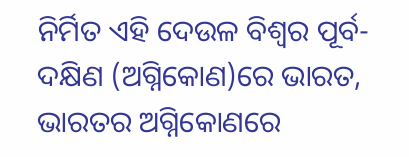ନିର୍ମିତ ଏହି ଦେଉଳ ବିଶ୍ୱର ପୂର୍ବ-ଦକ୍ଷିଣ (ଅଗ୍ନିକୋଣ)ରେ ଭାରତ, ଭାରତର ଅଗ୍ନିକୋଣରେ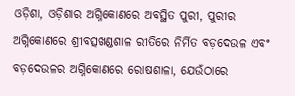ଓଡ଼ିଶା, ଓଡ଼ିଶାର ଅଗ୍ନିକୋଣରେ ଅବସ୍ଥିତ ପୁରୀ, ପୁରୀର ଅଗ୍ନିକୋଣରେ ଶ୍ରୀବତ୍ସଖଣ୍ଡଶାଳ ରୀତିରେ ନିର୍ମିତ ବଡ଼ଦେଉଳ ଏବଂ ବଡ଼ଦେଉଳର ଅଗ୍ନିକୋଣରେ ରୋଷଶାଳା, ଯେଉଁଠାରେ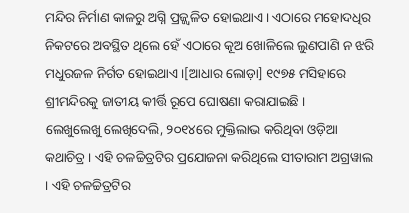ମନ୍ଦିର ନିର୍ମାଣ କାଳରୁ ଅଗ୍ନି ପ୍ରଜ୍ଜ୍ୱଳିତ ହୋଇଥାଏ । ଏଠାରେ ମହୋଦଧିର ନିକଟରେ ଅବସ୍ଥିତ ଥିଲେ ହେଁ ଏଠାରେ କୂଅ ଖୋଳିଲେ ଲୁଣପାଣି ନ ଝରି ମଧୁରଜଳ ନିର୍ଗତ ହୋଇଥାଏ ।[ଆଧାର ଲୋଡ଼ା] ୧୯୭୫ ମସିହାରେ ଶ୍ରୀମନ୍ଦିରକୁ ଜାତୀୟ କୀର୍ତ୍ତି ରୂପେ ଘୋଷଣା କରାଯାଇଛି ।
ଲେଖୁଲେଖୁ ଲେଖିଦେଲି, ୨୦୧୪ରେ ମୁକ୍ତିଲାଭ କରିଥିବା ଓଡ଼ିଆ କଥାଚିତ୍ର । ଏହି ଚଳଚ୍ଚିତ୍ରଟିର ପ୍ରଯୋଜନା କରିଥିଲେ ସୀତାରାମ ଅଗ୍ରୱାଲ । ଏହି ଚଳଚ୍ଚିତ୍ରଟିର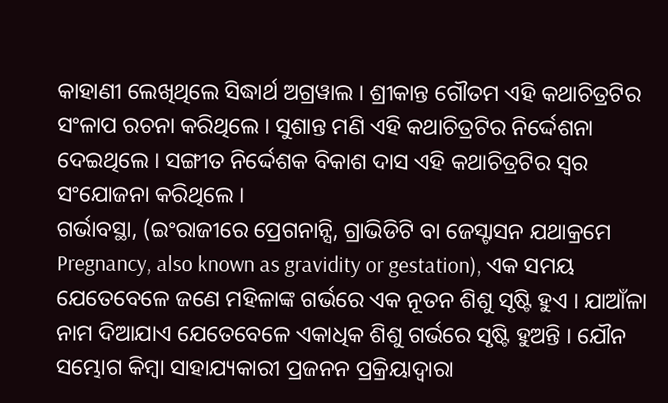କାହାଣୀ ଲେଖିଥିଲେ ସିଦ୍ଧାର୍ଥ ଅଗ୍ରୱାଲ । ଶ୍ରୀକାନ୍ତ ଗୌତମ ଏହି କଥାଚିତ୍ରଟିର ସଂଳାପ ରଚନା କରିଥିଲେ । ସୁଶାନ୍ତ ମଣି ଏହି କଥାଚିତ୍ରଟିର ନିର୍ଦ୍ଦେଶନା ଦେଇଥିଲେ । ସଙ୍ଗୀତ ନିର୍ଦ୍ଦେଶକ ବିକାଶ ଦାସ ଏହି କଥାଚିତ୍ରଟିର ସ୍ୱର ସଂଯୋଜନା କରିଥିଲେ ।
ଗର୍ଭାବସ୍ଥା, (ଇଂରାଜୀରେ ପ୍ରେଗନାନ୍ସି, ଗ୍ରାଭିଡିଟି ବା ଜେସ୍ଟାସନ ଯଥାକ୍ରମେ Pregnancy, also known as gravidity or gestation), ଏକ ସମୟ ଯେତେବେଳେ ଜଣେ ମହିଳାଙ୍କ ଗର୍ଭରେ ଏକ ନୂତନ ଶିଶୁ ସୃଷ୍ଟି ହୁଏ । ଯାଆଁଳା ନାମ ଦିଆଯାଏ ଯେତେବେଳେ ଏକାଧିକ ଶିଶୁ ଗର୍ଭରେ ସୃଷ୍ଟି ହୁଅନ୍ତି । ଯୌନ ସମ୍ଭୋଗ କିମ୍ବା ସାହାଯ୍ୟକାରୀ ପ୍ରଜନନ ପ୍ରକ୍ରିୟାଦ୍ୱାରା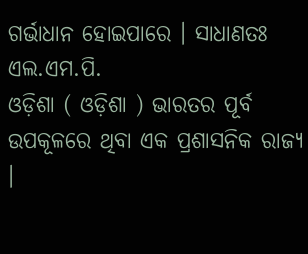ଗର୍ଭାଧାନ ହୋଇପାରେ । ସାଧାଣତଃ ଏଲ.ଏମ.ପି.
ଓଡ଼ିଶା ( ଓଡ଼ିଶା ) ଭାରତର ପୂର୍ବ ଉପକୂଳରେ ଥିବା ଏକ ପ୍ରଶାସନିକ ରାଜ୍ୟ ।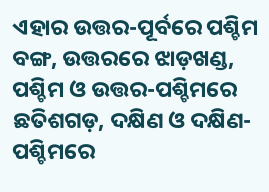ଏହାର ଉତ୍ତର-ପୂର୍ବରେ ପଶ୍ଚିମ ବଙ୍ଗ, ଉତ୍ତରରେ ଝାଡ଼ଖଣ୍ଡ, ପଶ୍ଚିମ ଓ ଉତ୍ତର-ପଶ୍ଚିମରେ ଛତିଶଗଡ଼, ଦକ୍ଷିଣ ଓ ଦକ୍ଷିଣ-ପଶ୍ଚିମରେ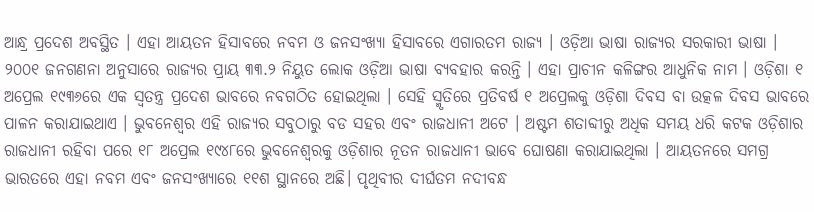ଆନ୍ଧ୍ର ପ୍ରଦେଶ ଅବସ୍ଥିତ । ଏହା ଆୟତନ ହିସାବରେ ନବମ ଓ ଜନସଂଖ୍ୟା ହିସାବରେ ଏଗାରତମ ରାଜ୍ୟ । ଓଡ଼ିଆ ଭାଷା ରାଜ୍ୟର ସରକାରୀ ଭାଷା । ୨୦୦୧ ଜନଗଣନା ଅନୁସାରେ ରାଜ୍ୟର ପ୍ରାୟ ୩୩.୨ ନିୟୁତ ଲୋକ ଓଡ଼ିଆ ଭାଷା ବ୍ୟବହାର କରନ୍ତି । ଏହା ପ୍ରାଚୀନ କଳିଙ୍ଗର ଆଧୁନିକ ନାମ । ଓଡ଼ିଶା ୧ ଅପ୍ରେଲ ୧୯୩୬ରେ ଏକ ସ୍ଵତନ୍ତ୍ର ପ୍ରଦେଶ ଭାବରେ ନବଗଠିତ ହୋଇଥିଲା । ସେହି ସ୍ମୃତିରେ ପ୍ରତିବର୍ଷ ୧ ଅପ୍ରେଲକୁ ଓଡ଼ିଶା ଦିବସ ବା ଉତ୍କଳ ଦିବସ ଭାବରେ ପାଳନ କରାଯାଇଥାଏ । ଭୁବନେଶ୍ୱର ଏହି ରାଜ୍ୟର ସବୁଠାରୁ ବଡ ସହର ଏବଂ ରାଜଧାନୀ ଅଟେ । ଅଷ୍ଟମ ଶତାବ୍ଦୀରୁ ଅଧିକ ସମୟ ଧରି କଟକ ଓଡ଼ିଶାର ରାଜଧାନୀ ରହିବା ପରେ ୧୮ ଅପ୍ରେଲ ୧୯୪୮ରେ ଭୁବନେଶ୍ୱରକୁ ଓଡ଼ିଶାର ନୂତନ ରାଜଧାନୀ ଭାବେ ଘୋଷଣା କରାଯାଇଥିଲା । ଆୟତନରେ ସମଗ୍ର ଭାରତରେ ଏହା ନବମ ଏବଂ ଜନସଂଖ୍ୟାରେ ୧୧ଶ ସ୍ଥାନରେ ଅଛି। ପୃଥିବୀର ଦୀର୍ଘତମ ନଦୀବନ୍ଧ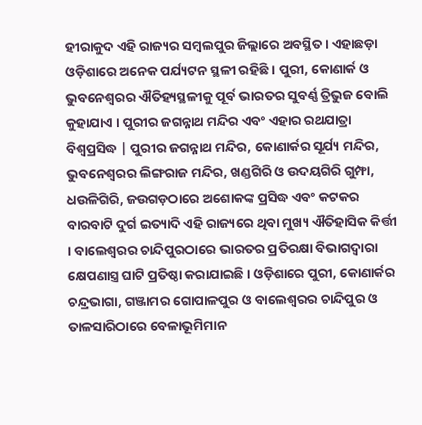ହୀରାକୁଦ ଏହି ରାଜ୍ୟର ସମ୍ବଲପୁର ଜିଲ୍ଲାରେ ଅବସ୍ଥିତ । ଏହାଛଡ଼ା ଓଡ଼ିଶାରେ ଅନେକ ପର୍ଯ୍ୟଟନ ସ୍ଥଳୀ ରହିଛି । ପୁରୀ, କୋଣାର୍କ ଓ ଭୁବନେଶ୍ୱରର ଐତିହ୍ୟସ୍ଥଳୀକୁ ପୂର୍ବ ଭାରତର ସୁବର୍ଣ୍ଣ ତ୍ରିଭୁଜ ବୋଲି କୁହାଯାଏ । ପୁରୀର ଜଗନ୍ନାଥ ମନ୍ଦିର ଏବଂ ଏହାର ରଥଯାତ୍ରା ବିଶ୍ଵପ୍ରସିଦ୍ଧ | ପୁରୀର ଜଗନ୍ନାଥ ମନ୍ଦିର, କୋଣାର୍କର ସୂର୍ଯ୍ୟ ମନ୍ଦିର, ଭୁବନେଶ୍ୱରର ଲିଙ୍ଗରାଜ ମନ୍ଦିର, ଖଣ୍ଡଗିରି ଓ ଉଦୟଗିରି ଗୁମ୍ଫା, ଧଉଳିଗିରି, ଜଉଗଡ଼ଠାରେ ଅଶୋକଙ୍କ ପ୍ରସିଦ୍ଧ ଏବଂ କଟକର ବାରବାଟି ଦୁର୍ଗ ଇତ୍ୟାଦି ଏହି ରାଜ୍ୟରେ ଥିବା ମୁଖ୍ୟ ଐତିହାସିକ କିର୍ତ୍ତୀ । ବାଲେଶ୍ଵରର ଚାନ୍ଦିପୁରଠାରେ ଭାରତର ପ୍ରତିରକ୍ଷା ବିଭାଗଦ୍ଵାରା କ୍ଷେପଣାସ୍ତ୍ର ଘାଟି ପ୍ରତିଷ୍ଠା କରାଯାଇଛି । ଓଡ଼ିଶାରେ ପୁରୀ, କୋଣାର୍କର ଚନ୍ଦ୍ରଭାଗା, ଗଞ୍ଜାମର ଗୋପାଳପୁର ଓ ବାଲେଶ୍ଵରର ଚାନ୍ଦିପୁର ଓ ତାଳସାରିଠାରେ ବେଳାଭୂମିମାନ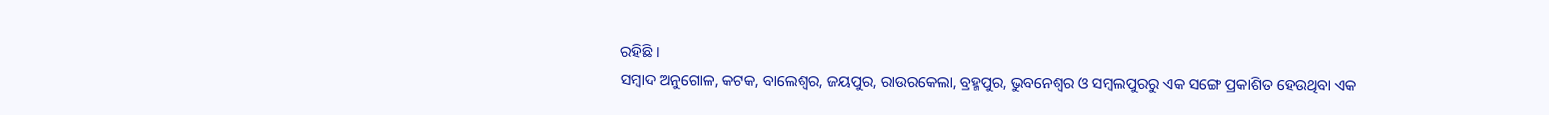ରହିଛି ।
ସମ୍ବାଦ ଅନୁଗୋଳ, କଟକ, ବାଲେଶ୍ଵର, ଜୟପୁର, ରାଉରକେଲା, ବ୍ରହ୍ମପୁର, ଭୁବନେଶ୍ଵର ଓ ସମ୍ବଲପୁରରୁ ଏକ ସଙ୍ଗେ ପ୍ରକାଶିତ ହେଉଥିବା ଏକ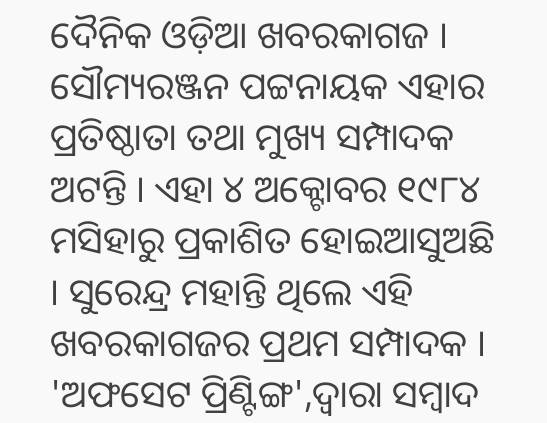ଦୈନିକ ଓଡ଼ିଆ ଖବରକାଗଜ । ସୌମ୍ୟରଞ୍ଜନ ପଟ୍ଟନାୟକ ଏହାର ପ୍ରତିଷ୍ଠାତା ତଥା ମୁଖ୍ୟ ସମ୍ପାଦକ ଅଟନ୍ତି । ଏହା ୪ ଅକ୍ଟୋବର ୧୯୮୪ ମସିହାରୁ ପ୍ରକାଶିତ ହୋଇଆସୁଅଛି । ସୁରେନ୍ଦ୍ର ମହାନ୍ତି ଥିଲେ ଏହି ଖବରକାଗଜର ପ୍ରଥମ ସମ୍ପାଦକ । 'ଅଫସେଟ ପ୍ରିଣ୍ଟିଙ୍ଗ',ଦ୍ଵାରା ସମ୍ବାଦ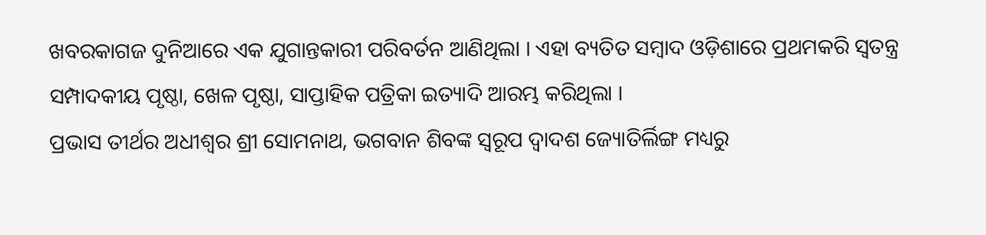ଖବରକାଗଜ ଦୁନିଆରେ ଏକ ଯୁଗାନ୍ତକାରୀ ପରିବର୍ତନ ଆଣିଥିଲା । ଏହା ବ୍ୟତିତ ସମ୍ବାଦ ଓଡ଼ିଶାରେ ପ୍ରଥମକରି ସ୍ଵତନ୍ତ୍ର ସମ୍ପାଦକୀୟ ପୃଷ୍ଠା, ଖେଳ ପୃଷ୍ଠା, ସାପ୍ତାହିକ ପତ୍ରିକା ଇତ୍ୟାଦି ଆରମ୍ଭ କରିଥିଲା ।
ପ୍ରଭାସ ତୀର୍ଥର ଅଧୀଶ୍ୱର ଶ୍ରୀ ସୋମନାଥ, ଭଗବାନ ଶିବଙ୍କ ସ୍ୱରୂପ ଦ୍ୱାଦଶ ଜ୍ୟୋତିର୍ଲିଙ୍ଗ ମଧ୍ୟରୁ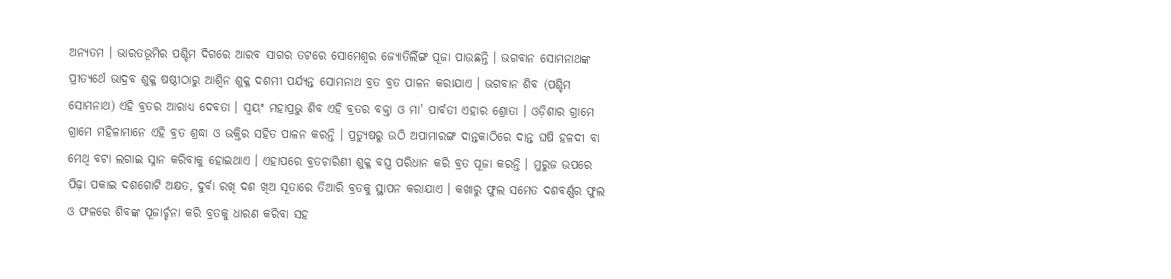ଅନ୍ୟତମ । ଭାରତଭୂମିର ପଶ୍ଚିମ ଦିଗରେ ଆରବ ସାଗର ତଟରେ ସୋମେଶ୍ୱର ଜ୍ୟୋତିର୍ଲିଙ୍ଗ ପୂଜା ପାଉଛନ୍ତି । ଭଗବାନ ସୋମନାଥଙ୍କ ପ୍ରୀତ୍ୟର୍ଥେ ଭାଦ୍ରବ ଶୁକ୍ଳ ଷଷ୍ଠୀଠାରୁ ଆଶ୍ୱିନ ଶୁକ୍ଳ ଦଶମୀ ପର୍ଯ୍ୟନ୍ତ ସୋମନାଥ ବ୍ରତ ବ୍ରତ ପାଳନ କରାଯାଏ । ଭଗବାନ ଶିବ (ପଶ୍ଚିମ ସୋମନାଥ) ଏହି ବ୍ରତର ଆରାଧ୍ୟ ଦେବତା । ସ୍ଵୟଂ ମହାପ୍ରଭୁ ଶିବ ଏହି ବ୍ରତର ବକ୍ତା ଓ ମା' ପାର୍ବତୀ ଏହାର ଶ୍ରୋତା । ଓଡ଼ିଶାର ଗ୍ରାମେ ଗ୍ରାମେ ମହିଳାମାନେ ଏହି ବ୍ରତ ଶ୍ରଦ୍ଧା ଓ ଭକ୍ତିର ସହିତ ପାଳନ କରନ୍ତି । ପ୍ରତ୍ୟୁଷରୁ ଉଠି ଅପାମାରଙ୍ଗ ଦାନ୍ତକାଠିରେ ଦାନ୍ତ ଘଷି ହଳଦୀ ବା ମେଥି ବଟା ଲଗାଇ ସ୍ନାନ କରିବାକୁ ହୋଇଥାଏ । ଏହାପରେ ବ୍ରତଚାରିଣୀ ଶୁକ୍ଳ ବସ୍ତ୍ର ପରିଧାନ କରି ବ୍ରତ ପୂଜା କରନ୍ତି । ମୁରୁଜ ଉପରେ ପିଢ଼ା ପକାଇ ଦଶଗୋଟି ଅକ୍ଷତ, ଦୁର୍ବା ରଖି ଦଶ ଖିଅ ସୂତାରେ ତିଆରି ବ୍ରତକୁ ସ୍ଥାପନ କରାଯାଏ । କଖାରୁ ଫୁଲ ସମେତ ଦଶବର୍ଣ୍ଣର ଫୁଲ ଓ ଫଳରେ ଶିବଙ୍କ ପୂଜାର୍ଚ୍ଚନା କରି ବ୍ରତକୁ ଧାରଣ କରିବା ସହ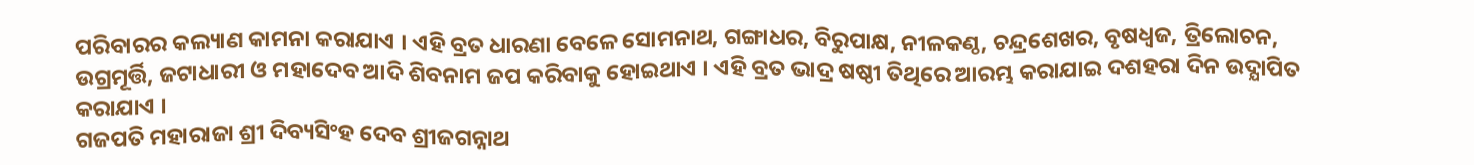ପରିବାରର କଲ୍ୟାଣ କାମନା କରାଯାଏ । ଏହି ବ୍ରତ ଧାରଣା ବେଳେ ସୋମନାଥ, ଗଙ୍ଗାଧର, ବିରୁପାକ୍ଷ, ନୀଳକଣ୍ଠ, ଚନ୍ଦ୍ରଶେଖର, ବୃଷଧ୍ୱଜ, ତ୍ରିଲୋଚନ, ଉଗ୍ରମୂର୍ତ୍ତି, ଜଟାଧାରୀ ଓ ମହାଦେବ ଆଦି ଶିବନାମ ଜପ କରିବାକୁ ହୋଇଥାଏ । ଏହି ବ୍ରତ ଭାଦ୍ର ଷଷ୍ଠୀ ତିଥିରେ ଆରମ୍ଭ କରାଯାଇ ଦଶହରା ଦିନ ଉଦ୍ଯାପିତ କରାଯାଏ ।
ଗଜପତି ମହାରାଜା ଶ୍ରୀ ଦିବ୍ୟସିଂହ ଦେବ ଶ୍ରୀଜଗନ୍ନାଥ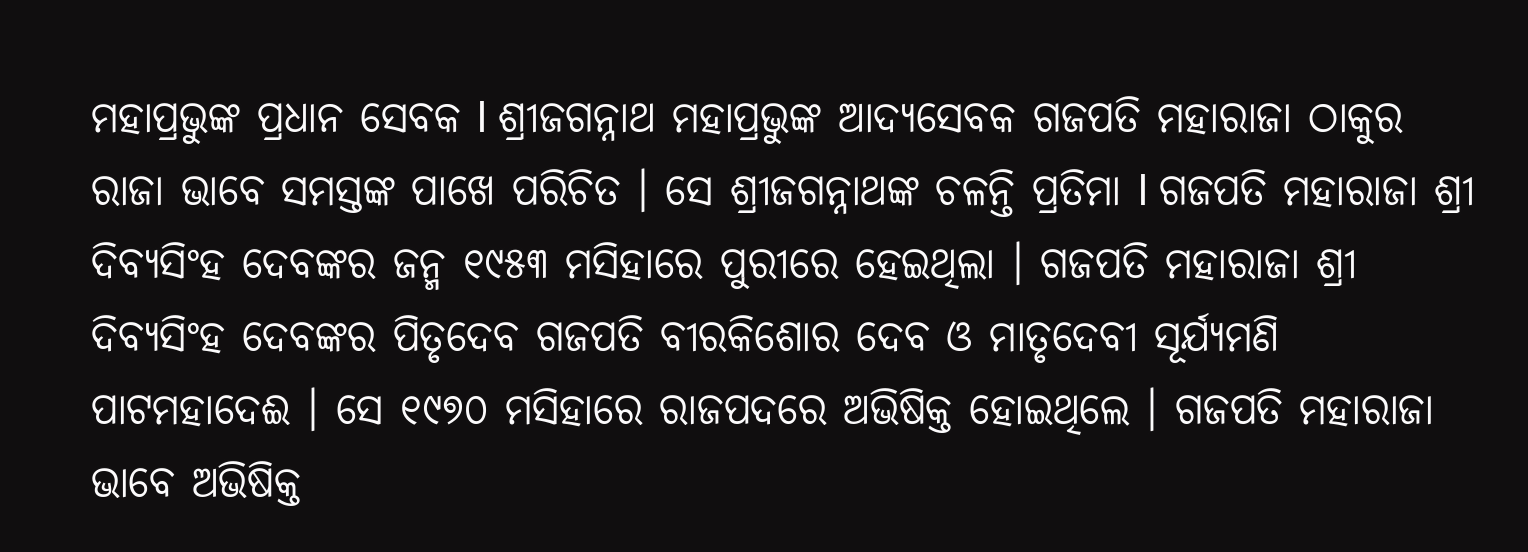ମହାପ୍ରଭୁଙ୍କ ପ୍ରଧାନ ସେବକ l ଶ୍ରୀଜଗନ୍ନାଥ ମହାପ୍ରଭୁଙ୍କ ଆଦ୍ୟସେବକ ଗଜପତି ମହାରାଜା ଠାକୁର ରାଜା ଭାବେ ସମସ୍ତଙ୍କ ପାଖେ ପରିଚିତ । ସେ ଶ୍ରୀଜଗନ୍ନାଥଙ୍କ ଚଳନ୍ତି ପ୍ରତିମା l ଗଜପତି ମହାରାଜା ଶ୍ରୀ ଦିବ୍ୟସିଂହ ଦେବଙ୍କର ଜନ୍ମ ୧୯୫୩ ମସିହାରେ ପୁରୀରେ ହେଇଥିଲା । ଗଜପତି ମହାରାଜା ଶ୍ରୀ ଦିବ୍ୟସିଂହ ଦେବଙ୍କର ପିତୃଦେବ ଗଜପତି ବୀରକିଶୋର ଦେବ ଓ ମାତୃଦେବୀ ସୂର୍ଯ୍ୟମଣି ପାଟମହାଦେଈ । ସେ ୧୯୭୦ ମସିହାରେ ରାଜପଦରେ ଅଭିଷିକ୍ତ ହୋଇଥିଲେ । ଗଜପତି ମହାରାଜା ଭାବେ ଅଭିଷିକ୍ତ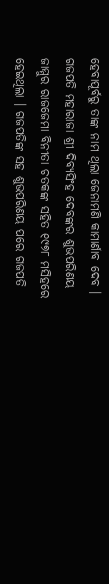ହେବାପୂର୍ବରୁ ତାଙ୍କ ନାମ ଥିଲା ଜେନାମଣି କାମାର୍ଣାବ ଦେବ । ଗଜପତି ମହାରାଜା ଶ୍ରୀ ଦିବ୍ୟସିଂହ ଦେବଙ୍କର ଶୁଭପରିଣୟ ଜାମ୍ମୁର ରାଜଜେମା ବିନୀତା ଚତକଙ୍କ ସହିତ ୧୯୭୮ ମସିହରେ ହେଇଥିଲା । ଗଜପତିଙ୍କ ସହ ଶୁଭପରିଣୟ ପରେ ଗଜପତି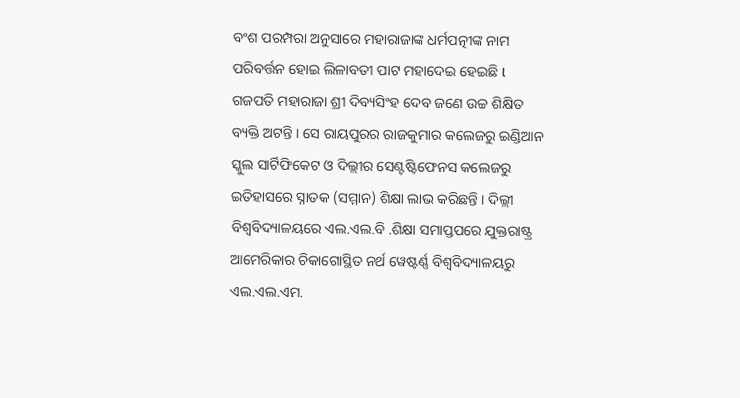ବଂଶ ପରମ୍ପରା ଅନୁସାରେ ମହାରାଜାଙ୍କ ଧର୍ମପତ୍ନୀଙ୍କ ନାମ ପରିବର୍ତ୍ତନ ହୋଇ ଲିଳାବତୀ ପାଟ ମହାଦେଇ ହେଇଛି l ଗଜପତି ମହାରାଜା ଶ୍ରୀ ଦିବ୍ୟସିଂହ ଦେବ ଜଣେ ଉଚ୍ଚ ଶିକ୍ଷିତ ବ୍ୟକ୍ତି ଅଟନ୍ତି । ସେ ରାୟପୁରର ରାଜକୁମାର କଲେଜରୁ ଇଣ୍ଡିଆନ ସ୍କୁଲ ସାର୍ଟିଫିକେଟ ଓ ଦିଲ୍ଲୀର ସେଣ୍ଟଷ୍ଟିଫେନସ କଲେଜରୁ ଇତିହାସରେ ସ୍ନାତକ (ସମ୍ମାନ) ଶିକ୍ଷା ଲାଭ କରିଛନ୍ତି । ଦିଲ୍ଲୀ ବିଶ୍ଵବିଦ୍ୟାଳୟରେ ଏଲ.ଏଲ.ବି .ଶିକ୍ଷା ସମାପ୍ତପରେ ଯୁକ୍ତରାଷ୍ଟ୍ର ଆମେରିକାର ଚିକାଗୋସ୍ଥିତ ନର୍ଥ ୱେଷ୍ଟର୍ଣ୍ଣ ବିଶ୍ଵବିଦ୍ୟାଳୟରୁ ଏଲ.ଏଲ.ଏମ.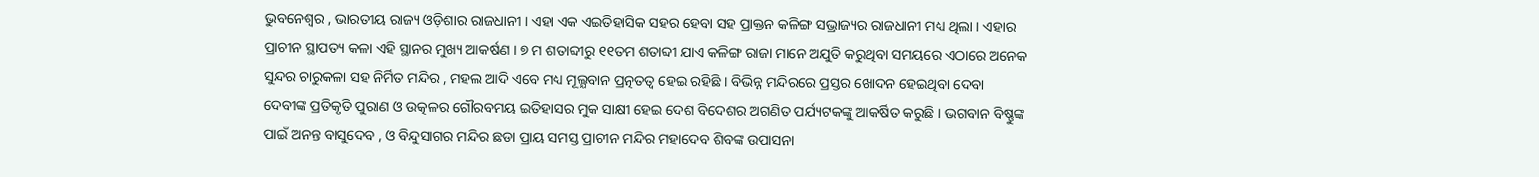ଭୁବନେଶ୍ବର , ଭାରତୀୟ ରାଜ୍ୟ ଓଡ଼ିଶାର ରାଜଧାନୀ । ଏହା ଏକ ଏଇତିହାସିକ ସହର ହେବା ସହ ପ୍ରାକ୍ତନ କଳିଙ୍ଗ ସଭ୍ରାଜ୍ୟର ରାଜଧାନୀ ମଧ୍ୟ ଥିଲା । ଏହାର ପ୍ରାଚୀନ ସ୍ଥାପତ୍ୟ କଳା ଏହି ସ୍ଥାନର ମୁଖ୍ୟ ଆକର୍ଷଣ । ୭ ମ ଶତାବ୍ଦୀରୁ ୧୧ତମ ଶତାବ୍ଦୀ ଯାଏ କଳିଙ୍ଗ ରାଜା ମାନେ ଅଯୁତି କରୁଥିବା ସମୟରେ ଏଠାରେ ଅନେକ ସୁନ୍ଦର ଚାରୁକଳା ସହ ନିର୍ମିତ ମନ୍ଦିର , ମହଲ ଆଦି ଏବେ ମଧ୍ୟ ମୂଲ୍ଯବାନ ପ୍ରତ୍ନତତ୍ଵ ହେଇ ରହିଛି । ବିଭିନ୍ନ ମନ୍ଦିରରେ ପ୍ରସ୍ତର ଖୋଦନ ହେଇଥିବା ଦେବା ଦେବୀଙ୍କ ପ୍ରତିକୃତି ପୁରାଣ ଓ ଉତ୍କଳର ଗୌରବମୟ ଇତିହାସର ମୁକ ସାକ୍ଷୀ ହେଇ ଦେଶ ବିଦେଶର ଅଗଣିତ ପର୍ଯ୍ୟଟକଙ୍କୁ ଆକର୍ଷିତ କରୁଛି । ଭଗବାନ ବିଷ୍ଣୁଙ୍କ ପାଇଁ ଅନନ୍ତ ବାସୁଦେବ , ଓ ବିନ୍ଦୁସାଗର ମନ୍ଦିର ଛଡା ପ୍ରାୟ ସମସ୍ତ ପ୍ରାଚୀନ ମନ୍ଦିର ମହାଦେବ ଶିବଙ୍କ ଉପାସନା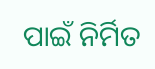ପାଇଁ ନିର୍ମିତ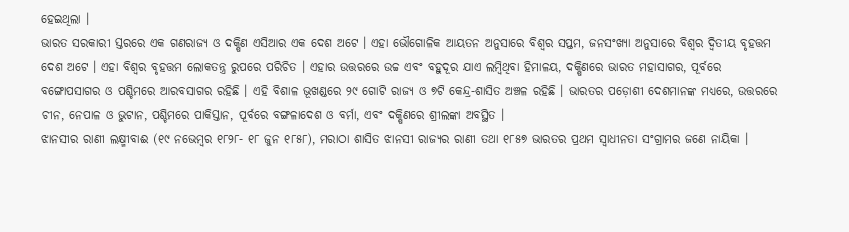ହେଇଥିଲା ।
ଭାରତ ସରକାରୀ ସ୍ତରରେ ଏକ ଗଣରାଜ୍ୟ ଓ ଦକ୍ଷିଣ ଏସିଆର ଏକ ଦେଶ ଅଟେ । ଏହା ଭୌଗୋଳିକ ଆୟତନ ଅନୁସାରେ ବିଶ୍ଵର ସପ୍ତମ, ଜନସଂଖ୍ୟା ଅନୁସାରେ ବିଶ୍ଵର ଦ୍ଵିତୀୟ ବୃହତ୍ତମ ଦେଶ ଅଟେ । ଏହା ବିଶ୍ଵର ବୃହତ୍ତମ ଲୋକତନ୍ତ୍ର ରୁପରେ ପରିଚିତ । ଏହାର ଉତ୍ତରରେ ଉଚ୍ଚ ଏବଂ ବହୁଦୂର ଯାଏ ଲମ୍ବିଥିବା ହିମାଳୟ, ଦକ୍ଷିଣରେ ଭାରତ ମହାସାଗର, ପୂର୍ବରେ ବଙ୍ଗୋପସାଗର ଓ ପଶ୍ଚିମରେ ଆରବସାଗର ରହିଛି । ଏହି ବିଶାଳ ଭୂଖଣ୍ଡରେ ୨୯ ଗୋଟି ରାଜ୍ୟ ଓ ୭ଟି କେନ୍ଦ୍ର-ଶାସିତ ଅଞ୍ଚଳ ରହିଛି । ଭାରତର ପଡ଼ୋଶୀ ଦେଶମାନଙ୍କ ମଧ୍ୟରେ, ଉତ୍ତରରେ ଚୀନ, ନେପାଳ ଓ ଭୁଟାନ, ପଶ୍ଚିମରେ ପାକିସ୍ତାନ, ପୂର୍ବରେ ବଙ୍ଗଳାଦେଶ ଓ ବର୍ମା, ଏବଂ ଦକ୍ଷିଣରେ ଶ୍ରୀଲଙ୍କା ଅବସ୍ଥିତ ।
ଝାନସୀର ରାଣୀ ଲକ୍ଷ୍ମୀବାଈ (୧୯ ନଭେମ୍ବର ୧୮୨୮- ୧୮ ଜୁନ ୧୮୫୮), ମରାଠା ଶାସିତ ଝାନସୀ ରାଜ୍ୟର ରାଣୀ ତଥା ୧୮୫୭ ଭାରତର ପ୍ରଥମ ସ୍ଵାଧୀନତା ସଂଗ୍ରାମର ଜଣେ ନାୟିକା ।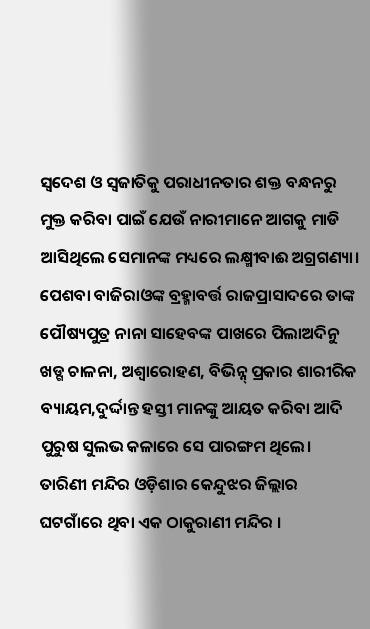ସ୍ଵଦେଶ ଓ ସ୍ଵଜାତିକୁ ପରାଧୀନତାର ଶକ୍ତ ବନ୍ଧନରୁ ମୁକ୍ତ କରିବା ପାଇଁ ଯେଉଁ ନାରୀମାନେ ଆଗକୁ ମାଡି ଆସିଥିଲେ ସେମାନଙ୍କ ମଧ୍ୟରେ ଲକ୍ଷ୍ମୀବାଈ ଅଗ୍ରଗଣ୍ୟା। ପେଶବା ବାଜିରାଓଙ୍କ ବ୍ରହ୍ମାବର୍ତ୍ତ ରାଜପ୍ରାସାଦରେ ତାଙ୍କ ପୌଷ୍ୟପୁତ୍ର ନାନା ସାହେବଙ୍କ ପାଖରେ ପିଲାଅଦିନୁ ଖଡ୍ଗ ଚାଳନା, ଅଶ୍ଵାରୋହଣ, ବିଭିନ୍ନ୍ ପ୍ରକାର ଶାରୀରିକ ବ୍ୟାୟମ,ଦୁର୍ଦ୍ଦାନ୍ତ ହସ୍ତୀ ମାନଙ୍କୁ ଆୟତ କରିବା ଆଦି ପୁରୁଷ ସୁଲଭ କଳାରେ ସେ ପାରଙ୍ଗମ ଥିଲେ।
ତାରିଣୀ ମନ୍ଦିର ଓଡ଼ିଶାର କେନ୍ଦୁଝର ଜିଲ୍ଲାର ଘଟଗାଁରେ ଥିବା ଏକ ଠାକୁରାଣୀ ମନ୍ଦିର ।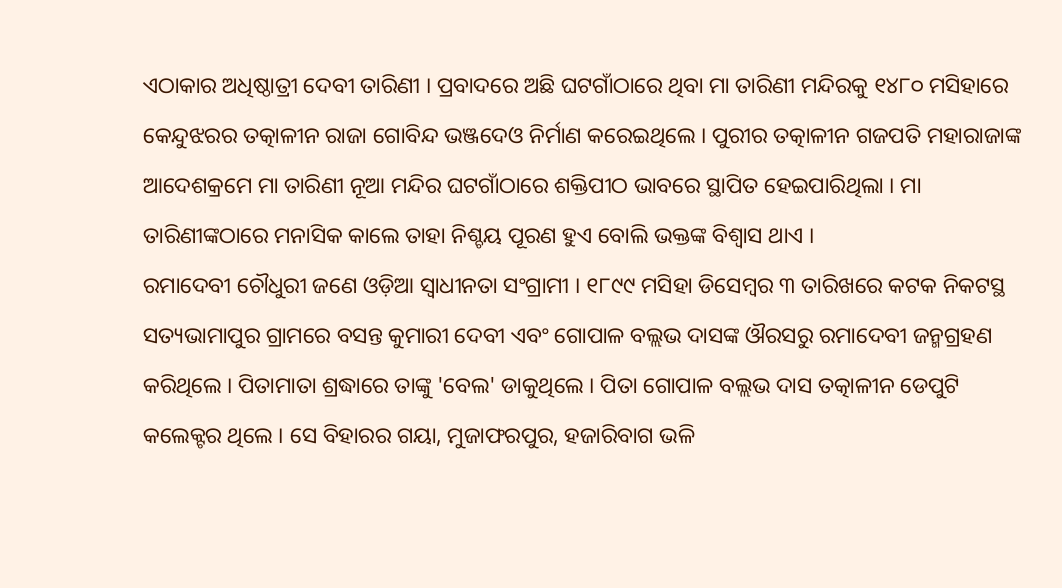ଏଠାକାର ଅଧିଷ୍ଠାତ୍ରୀ ଦେବୀ ତାରିଣୀ । ପ୍ରବାଦରେ ଅଛି ଘଟଗାଁଠାରେ ଥିବା ମା ତାରିଣୀ ମନ୍ଦିରକୁ ୧୪୮୦ ମସିହାରେ କେନ୍ଦୁଝରର ତତ୍କାଳୀନ ରାଜା ଗୋବିନ୍ଦ ଭଞ୍ଜଦେଓ ନିର୍ମାଣ କରେଇଥିଲେ । ପୁରୀର ତତ୍କାଳୀନ ଗଜପତି ମହାରାଜାଙ୍କ ଆଦେଶକ୍ରମେ ମା ତାରିଣୀ ନୂଆ ମନ୍ଦିର ଘଟଗାଁଠାରେ ଶକ୍ତିପୀଠ ଭାବରେ ସ୍ଥାପିତ ହେଇପାରିଥିଲା । ମା ତାରିଣୀଙ୍କଠାରେ ମନାସିକ କାଲେ ତାହା ନିଶ୍ଚୟ ପୂରଣ ହୁଏ ବୋଲି ଭକ୍ତଙ୍କ ବିଶ୍ବାସ ଥାଏ ।
ରମାଦେବୀ ଚୌଧୁରୀ ଜଣେ ଓଡ଼ିଆ ସ୍ୱାଧୀନତା ସଂଗ୍ରାମୀ । ୧୮୯୯ ମସିହା ଡିସେମ୍ବର ୩ ତାରିଖରେ କଟକ ନିକଟସ୍ଥ ସତ୍ୟଭାମାପୁର ଗ୍ରାମରେ ବସନ୍ତ କୁମାରୀ ଦେବୀ ଏବଂ ଗୋପାଳ ବଲ୍ଲଭ ଦାସଙ୍କ ଔରସରୁ ରମାଦେବୀ ଜନ୍ମଗ୍ରହଣ କରିଥିଲେ । ପିତାମାତା ଶ୍ରଦ୍ଧାରେ ତାଙ୍କୁ 'ବେଲ' ଡାକୁଥିଲେ । ପିତା ଗୋପାଳ ବଲ୍ଲଭ ଦାସ ତତ୍କାଳୀନ ଡେପୁଟି କଲେକ୍ଟର ଥିଲେ । ସେ ବିହାରର ଗୟା, ମୁଜାଫରପୁର, ହଜାରିବାଗ ଭଳି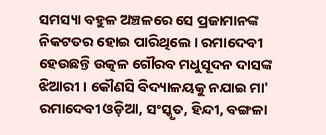ସମସ୍ୟା ବହୁଳ ଅଞ୍ଚଳରେ ସେ ପ୍ରଜାମାନଙ୍କ ନିକଟତର ହୋଇ ପାରିଥିଲେ । ରମାଦେବୀ ହେଉଛନ୍ତି ଉତ୍କଳ ଗୌରବ ମଧୁସୂଦନ ଦାସଙ୍କ ଝିଆରୀ । କୌଣସି ବିଦ୍ୟାଳୟକୁ ନଯାଇ ମା' ରମାଦେବୀ ଓଡ଼ିଆ, ସଂସ୍କୃତ, ହିନ୍ଦୀ, ବଙ୍ଗଳା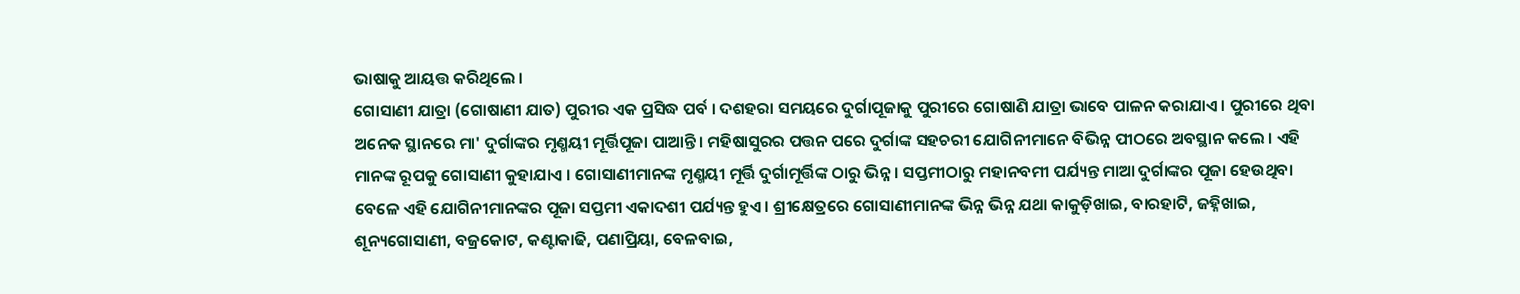ଭାଷାକୁ ଆୟତ୍ତ କରିଥିଲେ ।
ଗୋସାଣୀ ଯାତ୍ରା (ଗୋଷାଣୀ ଯାତ) ପୁରୀର ଏକ ପ୍ରସିଦ୍ଧ ପର୍ବ । ଦଶହରା ସମୟରେ ଦୁର୍ଗାପୂଜାକୁ ପୁରୀରେ ଗୋଷାଣି ଯାତ୍ରା ଭାବେ ପାଳନ କରାଯାଏ । ପୁରୀରେ ଥିବା ଅନେକ ସ୍ଥାନରେ ମା' ଦୁର୍ଗାଙ୍କର ମୃଣ୍ମୟୀ ମୂର୍ତ୍ତିପୂଜା ପାଆନ୍ତି। ମହିଷାସୁରର ପତ୍ତନ ପରେ ଦୁର୍ଗାଙ୍କ ସହଚରୀ ଯୋଗିନୀମାନେ ବିଭିନ୍ନ ପୀଠରେ ଅବସ୍ଥାନ କଲେ । ଏହି ମାନଙ୍କ ରୂପକୁ ଗୋସାଣୀ କୁହାଯାଏ । ଗୋସାଣୀମାନଙ୍କ ମୃଣ୍ମୟୀ ମୂର୍ତ୍ତି ଦୁର୍ଗାମୂର୍ତ୍ତିଙ୍କ ଠାରୁ ଭିନ୍ନ। ସପ୍ତମୀଠାରୁ ମହାନବମୀ ପର୍ଯ୍ୟନ୍ତ ମାଆ ଦୁର୍ଗାଙ୍କର ପୂଜା ହେଉଥିବା ବେଳେ ଏହି ଯୋଗିନୀମାନଙ୍କର ପୂଜା ସପ୍ତମୀ ଏକାଦଶୀ ପର୍ଯ୍ୟନ୍ତ ହୁଏ। ଶ୍ରୀକ୍ଷେତ୍ରରେ ଗୋସାଣୀମାନଙ୍କ ଭିନ୍ନ ଭିନ୍ନ ଯଥା କାକୁଡ଼ିଖାଇ, ବାରହାଟି, ଜହ୍ନିଖାଇ, ଶୂନ୍ୟଗୋସାଣୀ, ବଜ୍ରକୋଟ, କଣ୍ଟାକାଢି, ପଣାପ୍ରିୟା, ବେଳବାଇ,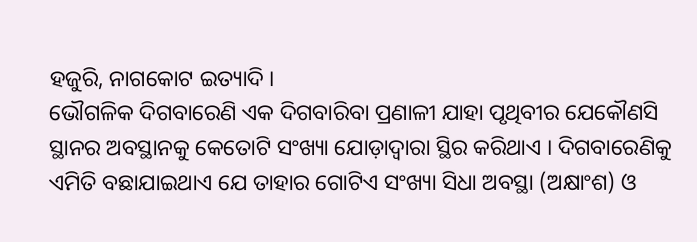ହଜୁରି, ନାଗକୋଟ ଇତ୍ୟାଦି ।
ଭୌଗଳିକ ଦିଗବାରେଣି ଏକ ଦିଗବାରିବା ପ୍ରଣାଳୀ ଯାହା ପୃଥିବୀର ଯେକୌଣସି ସ୍ଥାନର ଅବସ୍ଥାନକୁ କେତୋଟି ସଂଖ୍ୟା ଯୋଡ଼ାଦ୍ଵାରା ସ୍ଥିର କରିଥାଏ । ଦିଗବାରେଣିକୁ ଏମିତି ବଛାଯାଇଥାଏ ଯେ ତାହାର ଗୋଟିଏ ସଂଖ୍ୟା ସିଧା ଅବସ୍ଥା (ଅକ୍ଷାଂଶ) ଓ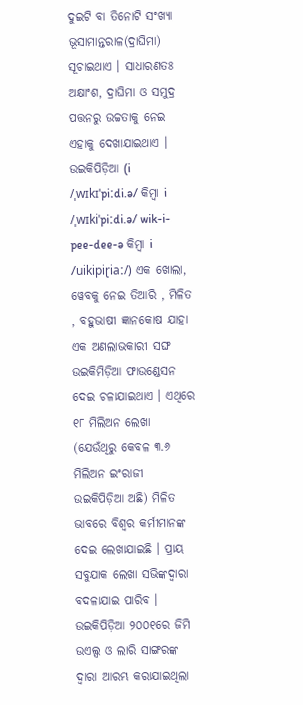ଦୁଇଟି ବା ତିନୋଟି ସଂଖ୍ୟା ଭୂସାମାନ୍ତରାଳ(ଦ୍ରାଘିମା) ସୂଚାଇଥାଏ । ସାଧାରଣତଃ ଅକ୍ଷାଂଶ, ଦ୍ରାଘିମା ଓ ସମୁଦ୍ର ପତ୍ତନରୁ ଉଚ୍ଚତାକୁ ନେଇ ଏହାକୁ ଦେଖାଯାଇଥାଏ ।
ଉଇକିପିଡ଼ିଆ (i /ˌwɪkɪˈpiːdi.ə/ କିମ୍ବା i /ˌwɪkiˈpiːdi.ə/ wik-i-pee-dee-ə କିମ୍ବା i /uikipiɽiaː/) ଏକ ଖୋଲା, ୱେବକୁ ନେଇ ତିଆରି , ମିଳିତ , ବହୁଭାଷୀ ଜ୍ଞାନକୋଷ ଯାହା ଏକ ଅଣଲାଭକାରୀ ସଙ୍ଘ ଉଇକିମିଡ଼ିଆ ଫାଉଣ୍ଡେସନ ଦେଇ ଚଳାଯାଇଥାଏ । ଏଥିରେ ୧୮ ମିଲିଅନ ଲେଖା (ଯେଉଁଥିରୁ କେବଳ ୩.୬ ମିଲିଅନ ଇଂରାଜୀ ଉଇକିପିଡ଼ିଆ ଅଛି) ମିଳିତ ଭାବରେ ବିଶ୍ଵର କର୍ମୀମାନଙ୍କ ଦେଇ ଲେଖାଯାଇଛି । ପ୍ରାୟ ସବୁଯାକ ଲେଖା ସଭିଙ୍କଦ୍ଵାରା ବଦଳାଯାଇ ପାରିବ । ଉଇକିପିଡ଼ିଆ ୨୦୦୧ରେ ଜିମି ଉଏଲ୍ସ ଓ ଲାରି ସାଙ୍ଗରଙ୍କ ଦ୍ଵାରା ଆରମ୍ଭ କରାଯାଇଥିଲା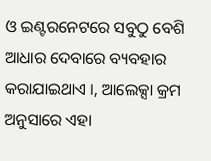ଓ ଇଣ୍ଟରନେଟରେ ସବୁଠୁ ବେଶି ଆଧାର ଦେବାରେ ବ୍ୟବହାର କରାଯାଇଥାଏ ।, ଆଲେକ୍ସା କ୍ରମ ଅନୁସାରେ ଏହା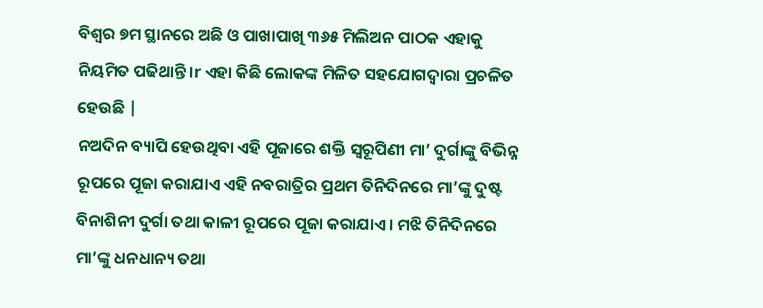ବିଶ୍ଵର ୭ମ ସ୍ଥାନରେ ଅଛି ଓ ପାଖାପାଖି ୩୬୫ ମିଲିଅନ ପାଠକ ଏହାକୁ ନିୟମିତ ପଢିଥାନ୍ତି ।r ଏହା କିଛି ଲୋକଙ୍କ ମିଳିତ ସହଯୋଗଦ୍ଵାରା ପ୍ରଚଳିତ ହେଉଛି |
ନଅଦିନ ବ୍ୟାପି ହେଉଥିବା ଏହି ପୂଜାରେ ଶକ୍ତି ସ୍ୱରୂପିଣୀ ମା’ ଦୁର୍ଗାଙ୍କୁ ବିଭିନ୍ନ ରୂପରେ ପୂଜା କରାଯାଏ ଏହି ନବରାତ୍ରିର ପ୍ରଥମ ତିନିଦିନରେ ମା’ଙ୍କୁ ଦୁଷ୍ଟ ବିନାଶିନୀ ଦୁର୍ଗା ତଥା କାଳୀ ରୂପରେ ପୂଜା କରାଯାଏ । ମଝି ତିନିଦିନରେ ମା’ଙ୍କୁ ଧନଧାନ୍ୟ ତଥା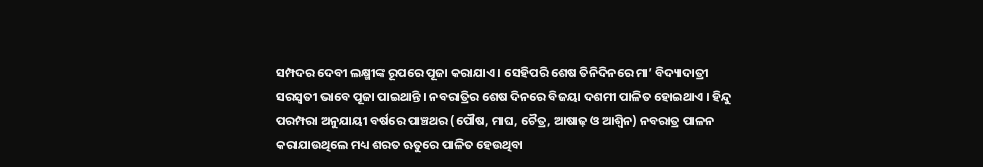ସମ୍ପଦର ଦେବୀ ଲକ୍ଷ୍ମୀଙ୍କ ରୂପରେ ପୂଜା କରାଯାଏ । ସେହିପରି ଶେଷ ତିନିଦିନରେ ମା’ ବିଦ୍ୟାଦାତ୍ରୀ ସରସ୍ୱତୀ ଭାବେ ପୂଜା ପାଇଥାନ୍ତି । ନବରାତ୍ରିର ଶେଷ ଦିନରେ ବିଜୟା ଦଶମୀ ପାଳିତ ହୋଇଥାଏ । ହିନ୍ଦୁ ପରମ୍ପରା ଅନୁଯାୟୀ ବର୍ଷରେ ପାଞ୍ଚଥର (ପୌଷ, ମାଘ, ଚୈତ୍ର, ଆଷାଢ଼ ଓ ଆଶ୍ଵିନ) ନବରାତ୍ର ପାଳନ କରାଯାଉଥିଲେ ମଧ୍ୟ ଶରତ ଋତୁରେ ପାଳିତ ହେଉଥିବା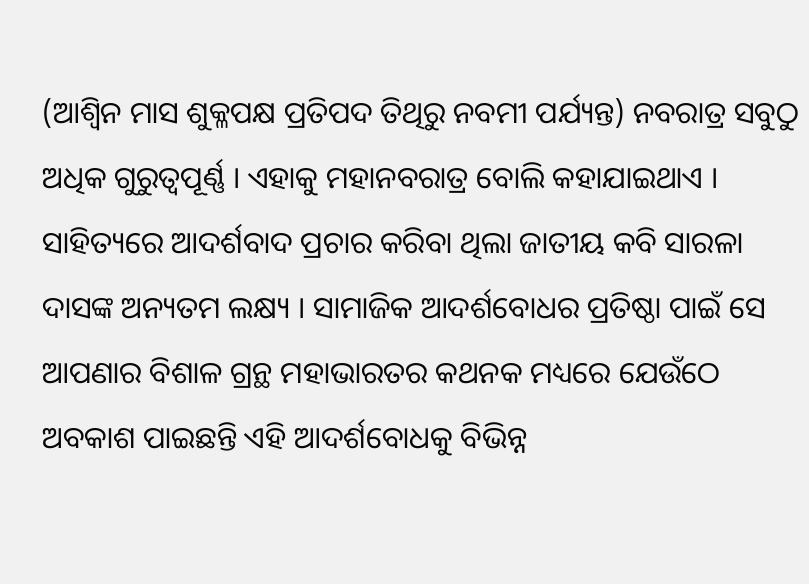(ଆଶ୍ୱିନ ମାସ ଶୁକ୍ଳପକ୍ଷ ପ୍ରତିପଦ ତିଥିରୁ ନବମୀ ପର୍ଯ୍ୟନ୍ତ) ନବରାତ୍ର ସବୁଠୁ ଅଧିକ ଗୁରୁତ୍ୱପୂର୍ଣ୍ଣ । ଏହାକୁ ମହାନବରାତ୍ର ବୋଲି କହାଯାଇଥାଏ ।
ସାହିତ୍ୟରେ ଆଦର୍ଶବାଦ ପ୍ରଚାର କରିବା ଥିଲା ଜାତୀୟ କବି ସାରଳା ଦାସଙ୍କ ଅନ୍ୟତମ ଲକ୍ଷ୍ୟ । ସାମାଜିକ ଆଦର୍ଶବୋଧର ପ୍ରତିଷ୍ଠା ପାଇଁ ସେ ଆପଣାର ବିଶାଳ ଗ୍ରନ୍ଥ ମହାଭାରତର କଥନକ ମଧ୍ୟରେ ଯେଉଁଠେ ଅବକାଶ ପାଇଛନ୍ତି ଏହି ଆଦର୍ଶବୋଧକୁ ବିଭିନ୍ନ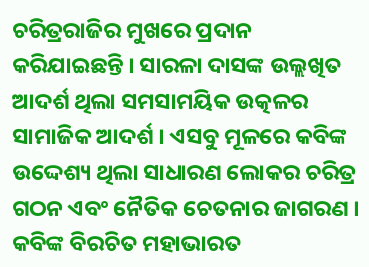ଚରିତ୍ରରାଜିର ମୁଖରେ ପ୍ରଦାନ କରିଯାଇଛନ୍ତି । ସାରଳା ଦାସଙ୍କ ଉଲ୍ଲଖିତ ଆଦର୍ଶ ଥିଲା ସମସାମୟିକ ଉତ୍କଳର ସାମାଜିକ ଆଦର୍ଶ । ଏସବୁ ମୂଳରେ କବିଙ୍କ ଉଦ୍ଦେଶ୍ୟ ଥିଲା ସାଧାରଣ ଲୋକର ଚରିତ୍ର ଗଠନ ଏବଂ ନୈତିକ ଚେତନାର ଜାଗରଣ । କବିଙ୍କ ବିରଚିତ ମହାଭାରତ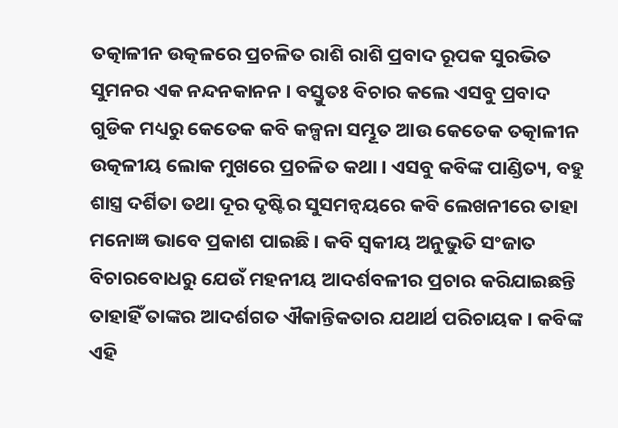ତତ୍କାଳୀନ ଉତ୍କଳରେ ପ୍ରଚଳିତ ରାଶି ରାଶି ପ୍ରବାଦ ରୂପକ ସୁରଭିତ ସୁମନର ଏକ ନନ୍ଦନକାନନ । ବସ୍ତୁତଃ ବିଚାର କଲେ ଏସବୁ ପ୍ରବାଦ ଗୁଡିକ ମଧ୍ୟରୁ କେତେକ କବି କଳ୍ପନା ସମ୍ଭୂତ ଆଉ କେତେକ ତତ୍କାଳୀନ ଉତ୍କଳୀୟ ଲୋକ ମୁଖରେ ପ୍ରଚଳିତ କଥା । ଏସବୁ କବିଙ୍କ ପାଣ୍ଡିତ୍ୟ, ବହୁ ଶାସ୍ତ୍ର ଦର୍ଶିତା ତଥା ଦୂର ଦୃଷ୍ଟିର ସୁସମନ୍ଵୟରେ କବି ଲେଖନୀରେ ତାହା ମନୋଜ୍ଞ ଭାବେ ପ୍ରକାଶ ପାଇଛି । କବି ସ୍ଵକୀୟ ଅନୁଭୁତି ସଂଜାତ ବିଚାରବୋଧରୁ ଯେଉଁ ମହନୀୟ ଆଦର୍ଶବଳୀର ପ୍ରଚାର କରିଯାଇଛନ୍ତି ତାହାହିଁ ତାଙ୍କର ଆଦର୍ଶଗତ ଐକାନ୍ତିକତାର ଯଥାର୍ଥ ପରିଚାୟକ । କବିଙ୍କ ଏହି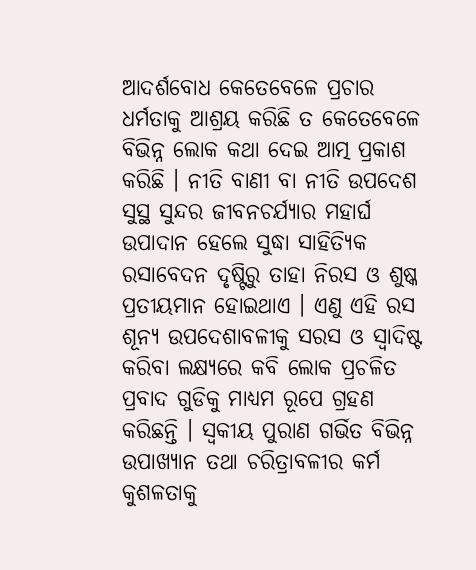ଆଦର୍ଶବୋଧ କେତେବେଳେ ପ୍ରଚାର ଧର୍ମତାକୁ ଆଶ୍ରୟ କରିଛି ତ କେତେବେଳେ ବିଭିନ୍ନ ଲୋକ କଥା ଦେଇ ଆତ୍ମ ପ୍ରକାଶ କରିଛି । ନୀତି ବାଣୀ ବା ନୀତି ଉପଦେଶ ସୁସ୍ଥ ସୁନ୍ଦର ଜୀବନଚର୍ଯ୍ୟାର ମହାର୍ଘ ଉପାଦାନ ହେଲେ ସୁଦ୍ଧା ସାହିତ୍ୟିକ ରସାବେଦନ ଦୃଷ୍ଟିରୁ ତାହା ନିରସ ଓ ଶୁଷ୍କ ପ୍ରତୀୟମାନ ହୋଇଥାଏ । ଏଣୁ ଏହି ରସ ଶୂନ୍ୟ ଉପଦେଶାବଳୀକୁ ସରସ ଓ ସ୍ଵାଦିଷ୍ଟ କରିବା ଲକ୍ଷ୍ୟରେ କବି ଲୋକ ପ୍ରଚଳିତ ପ୍ରବାଦ ଗୁଡିକୁ ମାଧ୍ୟମ ରୂପେ ଗ୍ରହଣ କରିଛନ୍ତି । ସ୍ଵକୀୟ ପୁରାଣ ଗର୍ଭିତ ବିଭିନ୍ନ ଉପାଖ୍ୟାନ ତଥା ଚରିତ୍ରାବଳୀର କର୍ମ କୁଶଳତାକୁ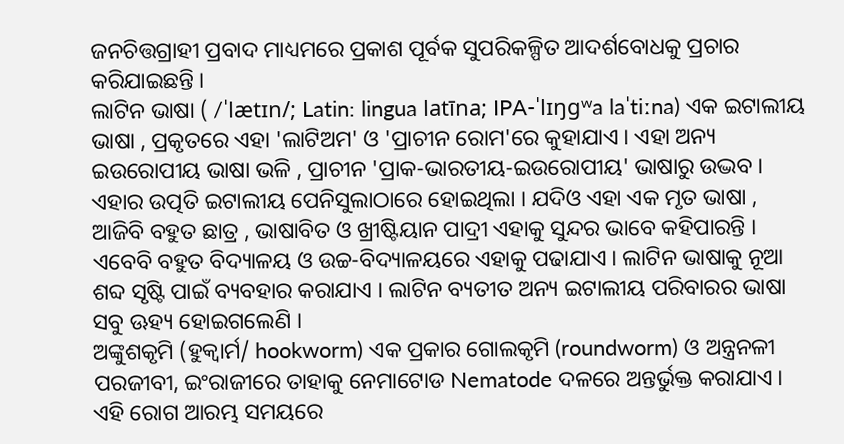ଜନଚିତ୍ତଗ୍ରାହୀ ପ୍ରବାଦ ମାଧ୍ୟମରେ ପ୍ରକାଶ ପୂର୍ବକ ସୁପରିକଳ୍ପିତ ଆଦର୍ଶବୋଧକୁ ପ୍ରଚାର କରିଯାଇଛନ୍ତି ।
ଲାଟିନ ଭାଷା ( /ˈlætɪn/; Latin: lingua latīna; IPA-ˈlɪŋɡʷa laˈtiːna) ଏକ ଇଟାଲୀୟ ଭାଷା , ପ୍ରକୃତରେ ଏହା 'ଲାଟିଅମ' ଓ 'ପ୍ରାଚୀନ ରୋମ'ରେ କୁହାଯାଏ । ଏହା ଅନ୍ୟ ଇଉରୋପୀୟ ଭାଷା ଭଳି , ପ୍ରାଚୀନ 'ପ୍ରାକ-ଭାରତୀୟ-ଇଉରୋପୀୟ' ଭାଷାରୁ ଉଦ୍ଭବ । ଏହାର ଉତ୍ପତି ଇଟାଲୀୟ ପେନିସୁଲାଠାରେ ହୋଇଥିଲା । ଯଦିଓ ଏହା ଏକ ମୃତ ଭାଷା , ଆଜିବି ବହୁତ ଛାତ୍ର , ଭାଷାବିତ ଓ ଖ୍ରୀଷ୍ଟିୟାନ ପାଦ୍ରୀ ଏହାକୁ ସୁନ୍ଦର ଭାବେ କହିପାରନ୍ତି । ଏବେବି ବହୁତ ବିଦ୍ୟାଳୟ ଓ ଉଚ୍ଚ-ବିଦ୍ୟାଳୟରେ ଏହାକୁ ପଢାଯାଏ । ଲାଟିନ ଭାଷାକୁ ନୂଆ ଶବ୍ଦ ସୃଷ୍ଟି ପାଇଁ ବ୍ୟବହାର କରାଯାଏ । ଲାଟିନ ବ୍ୟତୀତ ଅନ୍ୟ ଇଟାଲୀୟ ପରିବାରର ଭାଷା ସବୁ ଊହ୍ୟ ହୋଇଗଲେଣି ।
ଅଙ୍କୁଶକୃମି (ହୁକ୍ୱାର୍ମ/ hookworm) ଏକ ପ୍ରକାର ଗୋଲକୃମି (roundworm) ଓ ଅନ୍ତ୍ରନଳୀ ପରଜୀବୀ, ଇଂରାଜୀରେ ତାହାକୁ ନେମାଟୋଡ Nematode ଦଳରେ ଅନ୍ତର୍ଭୁକ୍ତ କରାଯାଏ । ଏହି ରୋଗ ଆରମ୍ଭ ସମୟରେ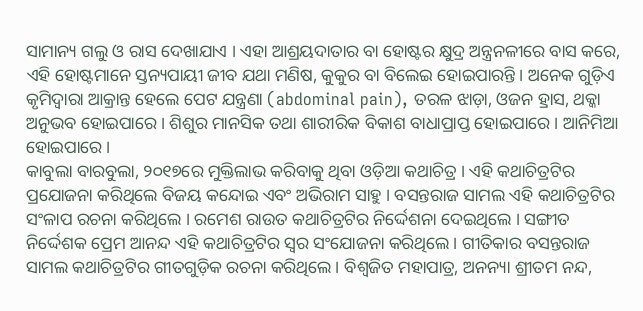ସାମାନ୍ୟ ଗଲୁ ଓ ରାସ ଦେଖାଯାଏ । ଏହା ଆଶ୍ରୟଦାତାର ବା ହୋଷ୍ଟର କ୍ଷୁଦ୍ର ଅନ୍ତ୍ରନଳୀରେ ବାସ କରେ, ଏହି ହୋଷ୍ଟମାନେ ସ୍ତନ୍ୟପାୟୀ ଜୀବ ଯଥା ମଣିଷ, କୁକୁର ବା ବିଲେଇ ହୋଇପାରନ୍ତି । ଅନେକ ଗୁଡ଼ିଏ କୃମିଦ୍ୱାରା ଆକ୍ରାନ୍ତ ହେଲେ ପେଟ ଯନ୍ତ୍ରଣା (abdominal pain), ତରଳ ଝାଡ଼ା, ଓଜନ ହ୍ରାସ, ଥକ୍କା ଅନୁଭବ ହୋଇପାରେ । ଶିଶୁର ମାନସିକ ତଥା ଶାରୀରିକ ବିକାଶ ବାଧାପ୍ରାପ୍ତ ହୋଇପାରେ । ଆନିମିଆ ହୋଇପାରେ ।
କାବୁଲା ବାରବୁଲା, ୨୦୧୭ରେ ମୁକ୍ତିଲାଭ କରିବାକୁ ଥିବା ଓଡ଼ିଆ କଥାଚିତ୍ର । ଏହି କଥାଚିତ୍ରଟିର ପ୍ରଯୋଜନା କରିଥିଲେ ବିଜୟ କନ୍ଦୋଇ ଏବଂ ଅଭିରାମ ସାହୁ । ବସନ୍ତରାଜ ସାମଲ ଏହି କଥାଚିତ୍ରଟିର ସଂଳାପ ରଚନା କରିଥିଲେ । ରମେଶ ରାଉତ କଥାଚିତ୍ରଟିର ନିର୍ଦ୍ଦେଶନା ଦେଇଥିଲେ । ସଙ୍ଗୀତ ନିର୍ଦ୍ଦେଶକ ପ୍ରେମ ଆନନ୍ଦ ଏହି କଥାଚିତ୍ରଟିର ସ୍ୱର ସଂଯୋଜନା କରିଥିଲେ । ଗୀତିକାର ବସନ୍ତରାଜ ସାମଲ କଥାଚିତ୍ରଟିର ଗୀତଗୁଡ଼ିକ ରଚନା କରିଥିଲେ । ବିଶ୍ୱଜିତ ମହାପାତ୍ର, ଅନନ୍ୟା ଶ୍ରୀତମ ନନ୍ଦ,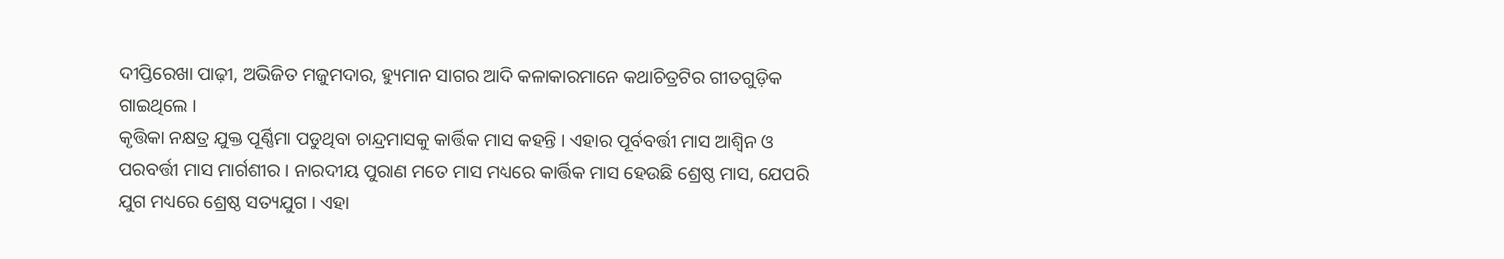ଦୀପ୍ତିରେଖା ପାଢ଼ୀ, ଅଭିଜିତ ମଜୁମଦାର, ହ୍ୟୁମାନ ସାଗର ଆଦି କଳାକାରମାନେ କଥାଚିତ୍ରଟିର ଗୀତଗୁଡ଼ିକ ଗାଇଥିଲେ ।
କୃତ୍ତିକା ନକ୍ଷତ୍ର ଯୁକ୍ତ ପୂର୍ଣ୍ଣିମା ପଡୁଥିବା ଚାନ୍ଦ୍ରମାସକୁ କାର୍ତ୍ତିକ ମାସ କହନ୍ତି । ଏହାର ପୂର୍ବବର୍ତ୍ତୀ ମାସ ଆଶ୍ୱିନ ଓ ପରବର୍ତ୍ତୀ ମାସ ମାର୍ଗଶୀର । ନାରଦୀୟ ପୁରାଣ ମତେ ମାସ ମଧ୍ୟରେ କାର୍ତ୍ତିକ ମାସ ହେଉଛି ଶ୍ରେଷ୍ଠ ମାସ, ଯେପରି ଯୁଗ ମଧ୍ୟରେ ଶ୍ରେଷ୍ଠ ସତ୍ୟଯୁଗ । ଏହା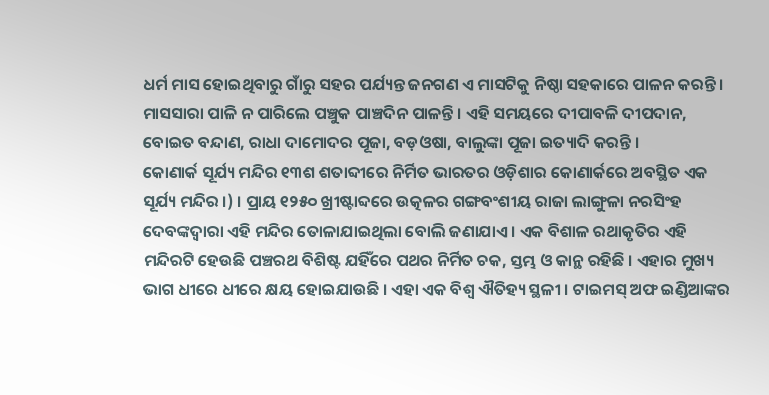ଧର୍ମ ମାସ ହୋଇଥିବାରୁ ଗାଁରୁ ସହର ପର୍ଯ୍ୟନ୍ତ ଜନଗଣ ଏ ମାସଟିକୁ ନିଷ୍ଠା ସହକାରେ ପାଳନ କରନ୍ତି । ମାସସାରା ପାଳି ନ ପାରିଲେ ପଞ୍ଚୁକ ପାଞ୍ଚଦିନ ପାଳନ୍ତି । ଏହି ସମୟରେ ଦୀପାବଳି ଦୀପଦାନ, ବୋଇତ ବନ୍ଦାଣ, ରାଧା ଦାମୋଦର ପୂଜା, ବଡ଼ଓଷା, ବାଲୁଙ୍କା ପୂଜା ଇତ୍ୟାଦି କରନ୍ତି ।
କୋଣାର୍କ ସୂର୍ଯ୍ୟ ମନ୍ଦିର ୧୩ଶ ଶତାବ୍ଦୀରେ ନିର୍ମିତ ଭାରତର ଓଡ଼ିଶାର କୋଣାର୍କରେ ଅବସ୍ଥିତ ଏକ ସୂର୍ଯ୍ୟ ମନ୍ଦିର ।) । ପ୍ରାୟ ୧୨୫୦ ଖ୍ରୀଷ୍ଟାବ୍ଦରେ ଉତ୍କଳର ଗଙ୍ଗବଂଶୀୟ ରାଜା ଲାଙ୍ଗୁଳା ନରସିଂହ ଦେବଙ୍କଦ୍ୱାରା ଏହି ମନ୍ଦିର ତୋଳାଯାଇଥିଲା ବୋଲି ଜଣାଯାଏ । ଏକ ବିଶାଳ ରଥାକୃତିର ଏହି ମନ୍ଦିରଟି ହେଉଛି ପଞ୍ଚରଥ ବିଶିଷ୍ଟ ଯହିଁରେ ପଥର ନିର୍ମିତ ଚକ, ସ୍ତମ୍ଭ ଓ କାନ୍ଥ ରହିଛି । ଏହାର ମୁଖ୍ୟ ଭାଗ ଧୀରେ ଧୀରେ କ୍ଷୟ ହୋଇଯାଉଛି । ଏହା ଏକ ବିଶ୍ୱ ଐତିହ୍ୟ ସ୍ଥଳୀ । ଟାଇମସ୍ ଅଫ ଇଣ୍ଡିଆଙ୍କର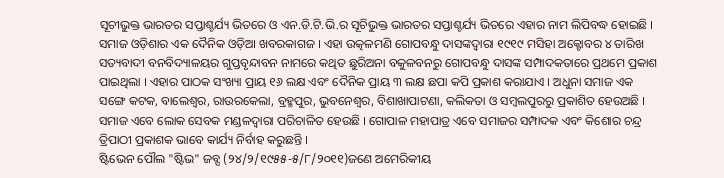ସୂଚୀଭୁକ୍ତ ଭାରତର ସପ୍ତାଶ୍ଚର୍ଯ୍ୟ ଭିତରେ ଓ ଏନ.ଡି.ଟି.ଭି.ର ସୂଚିଭୁକ୍ତ ଭାରତର ସପ୍ତାଶ୍ଚର୍ଯ୍ୟ ଭିତରେ ଏହାର ନାମ ଲିପିବଦ୍ଧ ହୋଇଛି ।
ସମାଜ ଓଡ଼ିଶାର ଏକ ଦୈନିକ ଓଡ଼ିଆ ଖବରକାଗଜ । ଏହା ଉତ୍କଳମଣି ଗୋପବନ୍ଧୁ ଦାସଙ୍କଦ୍ଵାରା ୧୯୧୯ ମସିହା ଅକ୍ଟୋବର ୪ ତାରିଖ ସତ୍ୟବାଦୀ ବନବିଦ୍ୟାଳୟର ଗୁପ୍ତବୃନ୍ଦାବନ ନାମରେ କଥିତ ଛୁରିଅନା ବକୁଳବନରୁ ଗୋପବନ୍ଧୁ ଦାସଙ୍କ ସମ୍ପାଦକତାରେ ପ୍ରଥମେ ପ୍ରକାଶ ପାଇଥିଲା । ଏହାର ପାଠକ ସଂଖ୍ୟା ପ୍ରାୟ ୧୬ ଲକ୍ଷ ଏବଂ ଦୈନିକ ପ୍ରାୟ ୩ ଲକ୍ଷ ଛପା କପି ପ୍ରକାଶ କରାଯାଏ । ଅଧୁନା ସମାଜ ଏକ ସଙ୍ଗେ କଟକ, ବାଲେଶ୍ଵର, ରାଉରକେଲା, ବ୍ରହ୍ମପୁର, ଭୁବନେଶ୍ଵର, ବିଶାଖାପାଟଣା, କଲିକତା ଓ ସମ୍ବଲପୁରରୁ ପ୍ରକାଶିତ ହେଉଅଛି । ସମାଜ ଏବେ ଲୋକ ସେବକ ମଣ୍ଡଳଦ୍ଵାରା ପରିଚାଳିତ ହେଉଛି । ଗୋପାଳ ମହାପାତ୍ର ଏବେ ସମାଜର ସମ୍ପାଦକ ଏବଂ କିଶୋର ଚନ୍ଦ୍ର ତ୍ରିପାଠୀ ପ୍ରକାଶକ ଭାବେ କାର୍ଯ୍ୟ ନିର୍ବାହ କରୁଛନ୍ତି ।
ଷ୍ଟିଭେନ ପୌଲ "ଷ୍ଟିଭ" ଜବ୍ସ (୨୪/୨/୧୯୫୫-୫/୮/୨୦୧୧)ଜଣେ ଅମେରିକୀୟ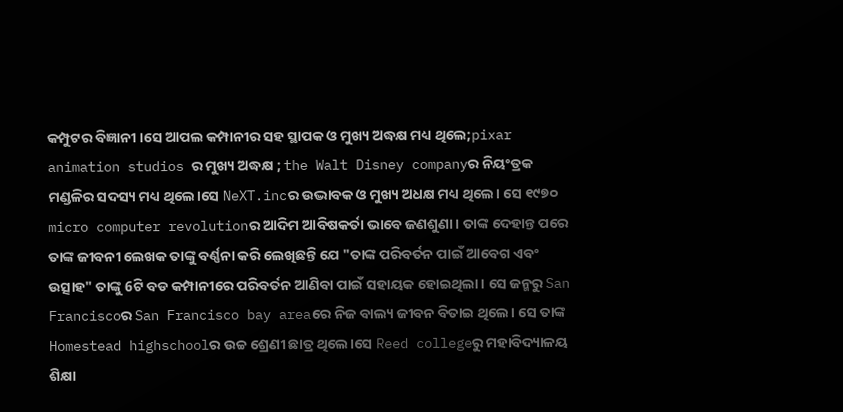କମ୍ପୁଟର ବିଜ୍ଞାନୀ ।ସେ ଆପଲ କମ୍ପାନୀର ସହ ସ୍ଥାପକ ଓ ମୁଖ୍ୟ ଅଦ୍ଧକ୍ଷ ମଧ୍ୟ ଥିଲେ;pixar animation studios ର ମୁଖ୍ୟ ଅଦ୍ଧକ୍ଷ ; the Walt Disney companyର ନିୟଂତ୍ରକ ମଣ୍ଡଳିର ସଦସ୍ୟ ମଧ୍ୟ ଥିଲେ।ସେ NeXT.incର ଉଦ୍ଭାବକ ଓ ମୁଖ୍ୟ ଅଧକ୍ଷ ମଧ୍ୟ ଥିଲେ। ସେ ୧୯୭୦ micro computer revolutionର ଆଦିମ ଆବିଷକର୍ତା ଭାବେ ଜଣଶୁଣା। ତାଙ୍କ ଦେହାନ୍ତ ପରେ ତାଙ୍କ ଜୀବନୀ ଲେଖକ ତାଙ୍କୁ ବର୍ଣ୍ଣନା କରି ଲେଖିଛନ୍ତି ଯେ "ତାଙ୍କ ପରିବର୍ତନ ପାଇଁ ଆବେଗ ଏବଂ ଉତ୍ସାହ" ତାଙ୍କୁ 6ଟି ବଡ କମ୍ପାନୀରେ ପରିବର୍ତନ ଆଣିବା ପାଇଁ ସହାୟକ ହୋଇଥିଲା। ସେ ଜନ୍ମରୁ San Franciscoର San Francisco bay areaରେ ନିଜ ବାଲ୍ୟ ଜୀବନ ବିତାଇ ଥିଲେ। ସେ ତାଙ୍କ Homestead highschoolର ଉଚ୍ଚ ଶ୍ରେଣୀ ଛାତ୍ର ଥିଲେ।ସେ Reed collegeରୁ ମହାବିଦ୍ୟାଳୟ ଶିକ୍ଷା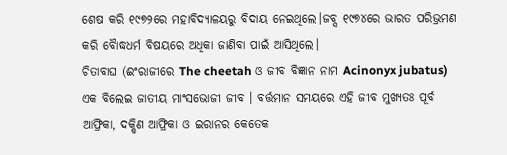ଶେଷ କରି ୧୯୭୨ରେ ମହାବିଦ୍ୟାଳୟରୁ ବିଦାୟ ନେଇଥିଲେ।ଜବ୍ସ ୧୯୭୪ରେ ଭାରତ ପରିଭ୍ରମଣ କରି ବୋୖଦ୍ଧଧର୍ମ ବିଷୟରେ ଅଧିକା ଜାଣିବା ପାଇଁ ଆସିଥିଲେ।
ଚିତାବାଘ (ଈଂରାଜୀରେ The cheetah ଓ ଜୀବ ବିଜ୍ଞାନ ନାମ Acinonyx jubatus) ଏକ ବିଲେଇ ଜାତୀୟ ମାଂସଭୋଜୀ ଜୀବ । ବର୍ତ୍ତମାନ ସମୟରେ ଏହି ଜୀବ ମୁଖ୍ୟତଃ ପୂର୍ବ ଆଫ୍ରିକା, ଦକ୍ଷିଣ ଆଫ୍ରିକା ଓ ଇରାନର କେତେକ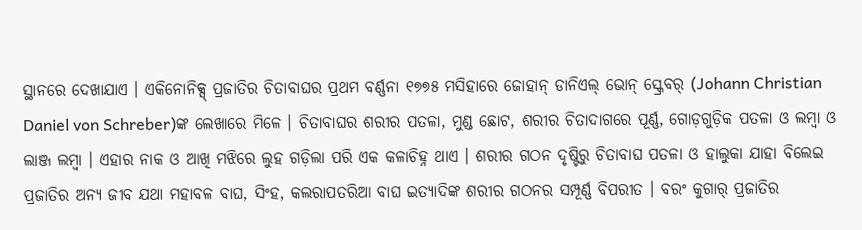ସ୍ଥାନରେ ଦେଖାଯାଏ । ଏକିନୋନିକ୍ସ୍ ପ୍ରଜାତିର ଚିତାବାଘର ପ୍ରଥମ ବର୍ଣ୍ଣନା ୧୭୭୫ ମସିହାରେ ଜୋହାନ୍ ଡାନିଏଲ୍ ଭୋନ୍ ସ୍କ୍ରେବର୍ (Johann Christian Daniel von Schreber)ଙ୍କ ଲେଖାରେ ମିଳେ । ଚିତାବାଘର ଶରୀର ପତଳା, ମୁଣ୍ଡ ଛୋଟ, ଶରୀର ଚିତାଦାଗରେ ପୂର୍ଣ୍ଣ, ଗୋଡ଼ଗୁଡ଼ିକ ପତଳା ଓ ଲମ୍ଵା ଓ ଲାଞ୍ଜ ଲମ୍ଵା । ଏହାର ନାକ ଓ ଆଖି ମଝିରେ ଲୁହ ଗଡ଼ିଲା ପରି ଏକ କଳାଚିହ୍ନ ଥାଏ । ଶରୀର ଗଠନ ଦୃଷ୍ଟିରୁ ଚିତାବାଘ ପତଳା ଓ ହାଲୁକା ଯାହା ବିଲେଇ ପ୍ରଜାତିର ଅନ୍ୟ ଜୀବ ଯଥା ମହାବଳ ବାଘ, ସିଂହ, କଲରାପତରିଆ ବାଘ ଇତ୍ୟାଦିଙ୍କ ଶରୀର ଗଠନର ସମ୍ପୂର୍ଣ୍ଣ ବିପରୀତ । ବରଂ କୁଗାର୍ ପ୍ରଜାତିର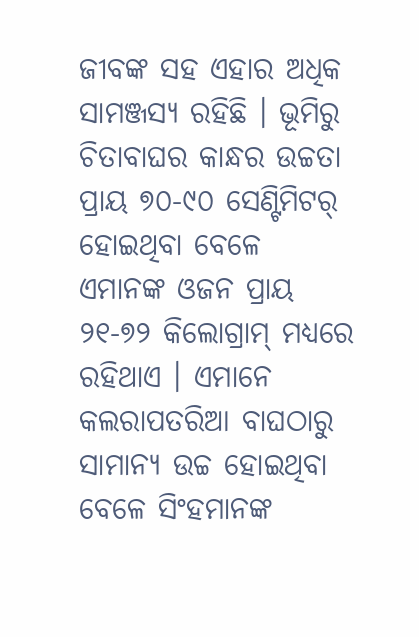ଜୀବଙ୍କ ସହ ଏହାର ଅଧିକ ସାମଞ୍ଜସ୍ୟ ରହିଛି । ଭୂମିରୁ ଚିତାବାଘର କାନ୍ଧର ଉଚ୍ଚତା ପ୍ରାୟ ୭୦-୯୦ ସେଣ୍ଟିମିଟର୍ ହୋଇଥିବା ବେଳେ ଏମାନଙ୍କ ଓଜନ ପ୍ରାୟ ୨୧-୭୨ କିଲୋଗ୍ରାମ୍ ମଧ୍ୟରେ ରହିଥାଏ । ଏମାନେ କଲରାପତରିଆ ବାଘଠାରୁ ସାମାନ୍ୟ ଉଚ୍ଚ ହୋଇଥିବା ବେଳେ ସିଂହମାନଙ୍କ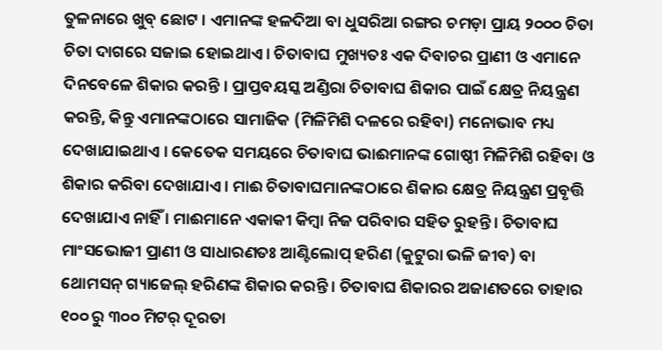ତୁଳନାରେ ଖୁବ୍ ଛୋଟ । ଏମାନଙ୍କ ହଳଦିଆ ବା ଧୁସରିଆ ରଙ୍ଗର ଚମଡ଼ା ପ୍ରାୟ ୨୦୦୦ ଚିତା ଚିତା ଦାଗରେ ସଜାଇ ହୋଇଥାଏ । ଚିତାବାଘ ମୁଖ୍ୟତଃ ଏକ ଦିବାଚର ପ୍ରାଣୀ ଓ ଏମାନେ ଦିନବେଳେ ଶିକାର କରନ୍ତି । ପ୍ରାପ୍ତବୟସ୍କ ଅଣ୍ଡିରା ଚିତାବାଘ ଶିକାର ପାଇଁ କ୍ଷେତ୍ର ନିୟନ୍ତ୍ରଣ କରନ୍ତି, କିନ୍ତୁ ଏମାନଙ୍କଠାରେ ସାମାଜିକ (ମିଳିମିଶି ଦଳରେ ରହିବା) ମନୋଭାବ ମଧ୍ୟ ଦେଖାଯାଇଥାଏ । କେତେକ ସମୟରେ ଚିତାବାଘ ଭାଈମାନଙ୍କ ଗୋଷ୍ଠୀ ମିଳିମିଶି ରହିବା ଓ ଶିକାର କରିବା ଦେଖାଯାଏ । ମାଈ ଚିତାବାଘମାନଙ୍କଠାରେ ଶିକାର କ୍ଷେତ୍ର ନିୟନ୍ତ୍ରଣ ପ୍ରବୃତ୍ତି ଦେଖାଯାଏ ନାହିଁ । ମାଈମାନେ ଏକାକୀ କିମ୍ଵା ନିଜ ପରିବାର ସହିତ ରୁହନ୍ତି । ଚିତାବାଘ ମାଂସଭୋଜୀ ପ୍ରାଣୀ ଓ ସାଧାରଣତଃ ଆଣ୍ଟିଲୋପ୍ ହରିଣ (କୁଟୁରା ଭଳି ଜୀବ) ବା ଥୋମସନ୍ ଗ୍ୟାଜେଲ୍ ହରିଣଙ୍କ ଶିକାର କରନ୍ତି । ଚିତାବାଘ ଶିକାରର ଅଜାଣତରେ ତାହାର ୧୦୦ ରୁ ୩୦୦ ମିଟର୍ ଦୂରତା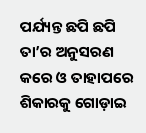ପର୍ଯ୍ୟନ୍ତ ଛପି ଛପି ତା’ର ଅନୁସରଣ କରେ ଓ ତାହାପରେ ଶିକାରକୁ ଗୋଡ଼ାଇ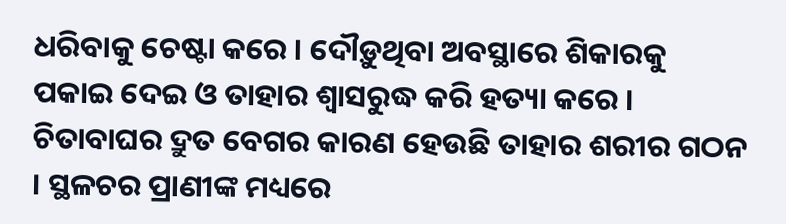ଧରିବାକୁ ଚେଷ୍ଟା କରେ । ଦୌଡ଼ୁଥିବା ଅବସ୍ଥାରେ ଶିକାରକୁ ପକାଇ ଦେଇ ଓ ତାହାର ଶ୍ଵାସରୁଦ୍ଧ କରି ହତ୍ୟା କରେ । ଚିତାବାଘର ଦ୍ରୁତ ବେଗର କାରଣ ହେଉଛି ତାହାର ଶରୀର ଗଠନ । ସ୍ଥଳଚର ପ୍ରାଣୀଙ୍କ ମଧ୍ୟରେ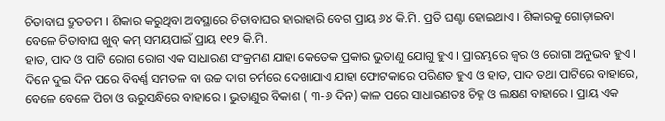ଚିତାବାଘ ଦ୍ରୁତତମ । ଶିକାର କରୁଥିବା ଅବସ୍ଥାରେ ଚିତାବାଘର ହାରାହାରି ବେଗ ପ୍ରାୟ ୬୪ କି.ମି. ପ୍ରତି ଘଣ୍ଟା ହୋଇଥାଏ । ଶିକାରକୁ ଗୋଡ଼ାଇବା ବେଳେ ଚିତାବାଘ ଖୁବ୍ କମ୍ ସମୟପାଇଁ ପ୍ରାୟ ୧୧୨ କି.ମି.
ହାତ, ପାଦ ଓ ପାଟି ରୋଗ ରୋଗ ଏକ ସାଧାରଣ ସଂକ୍ରମଣ ଯାହା କେତେକ ପ୍ରକାର ଭୁତାଣୁ ଯୋଗୁ ହୁଏ । ପ୍ରାରମ୍ଭରେ ଜ୍ୱର ଓ ରୋଗା ଅନୁଭବ ହୁଏ । ଦିନେ ଦୁଇ ଦିନ ପରେ ବିବର୍ଣ୍ଣ ସମତଳ ବା ଉଚ୍ଚ ଦାଗ ଚର୍ମରେ ଦେଖାଯାଏ ଯାହା ଫୋଟକାରେ ପରିଣତ ହୁଏ ଓ ହାତ, ପାଦ ତଥା ପାଟିରେ ବାହାରେ, ବେଳେ ବେଳେ ପିଚା ଓ ଊରୁସନ୍ଧିରେ ବାହାରେ । ଭୁତାଣୁର ବିକାଶ ( ୩-୬ ଦିନ) କାଳ ପରେ ସାଧାରଣତଃ ଚିହ୍ନ ଓ ଲକ୍ଷଣ ବାହାରେ । ପ୍ରାୟ ଏକ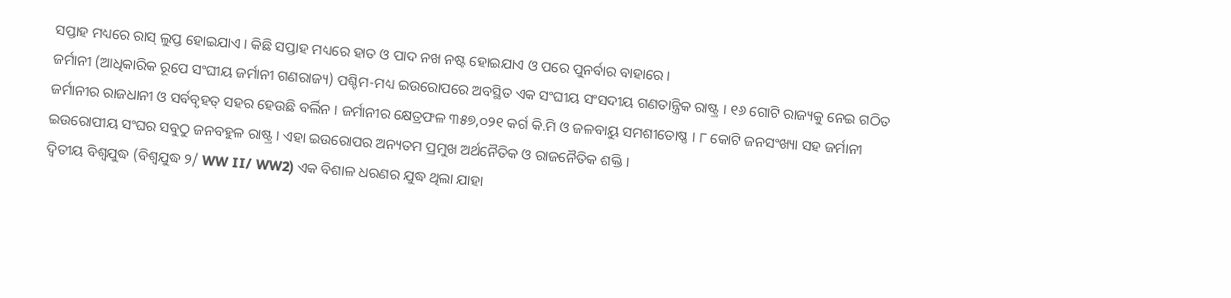ସପ୍ତାହ ମଧ୍ୟରେ ରାସ୍ ଲୁପ୍ତ ହୋଇଯାଏ । କିଛି ସପ୍ତାହ ମଧ୍ୟରେ ହାତ ଓ ପାଦ ନଖ ନଷ୍ଟ ହୋଇଯାଏ ଓ ପରେ ପୁନର୍ବାର ବାହାରେ ।
ଜର୍ମାନୀ (ଆଧିକାରିକ ରୂପେ ସଂଘୀୟ ଜର୍ମାନୀ ଗଣରାଜ୍ୟ) ପଶ୍ଚିମ-ମଧ୍ୟ ଇଉରୋପରେ ଅବସ୍ଥିତ ଏକ ସଂଘୀୟ ସଂସଦୀୟ ଗଣତାନ୍ତ୍ରିକ ରାଷ୍ଟ୍ର । ୧୬ ଗୋଟି ରାଜ୍ୟକୁ ନେଇ ଗଠିତ ଜର୍ମାନୀର ରାଜଧାନୀ ଓ ସର୍ବବୃହତ୍ ସହର ହେଉଛି ବର୍ଲିନ । ଜର୍ମାନୀର କ୍ଷେତ୍ରଫଳ ୩୫୭,୦୨୧ କର୍ଗ କି.ମି ଓ ଜଳବାୟୁ ସମଶୀତୋଷ୍ଣ । ୮ କୋଟି ଜନସଂଖ୍ୟା ସହ ଜର୍ମାନୀ ଇଉରୋପୀୟ ସଂଘର ସବୁଠୁ ଜନବହୁଳ ରାଷ୍ଟ୍ର । ଏହା ଇଉରୋପର ଅନ୍ୟତମ ପ୍ରମୁଖ ଅର୍ଥନୈତିକ ଓ ରାଜନୈତିକ ଶକ୍ତି ।
ଦ୍ୱିତୀୟ ବିଶ୍ୱଯୁଦ୍ଧ (ବିଶ୍ୱଯୁଦ୍ଧ ୨/ WW II/ WW2) ଏକ ବିଶାଳ ଧରଣର ଯୁଦ୍ଧ ଥିଲା ଯାହା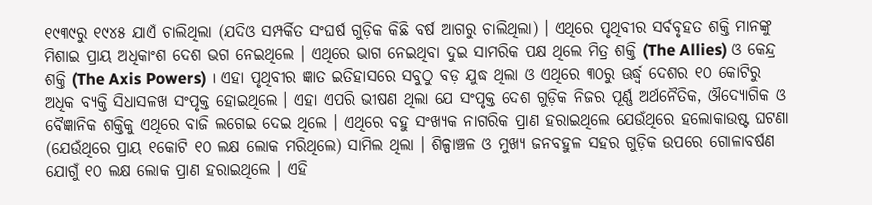୧୯୩୯ରୁ ୧୯୪୫ ଯାଏଁ ଚାଲିଥିଲା (ଯଦିଓ ସମ୍ପର୍କିତ ସଂଘର୍ଷ ଗୁଡ଼ିକ କିଛି ବର୍ଷ ଆଗରୁ ଚାଲିଥିଲା) । ଏଥିରେ ପୃଥିବୀର ସର୍ବବୃହତ ଶକ୍ତି ମାନଙ୍କୁ ମିଶାଇ ପ୍ରାୟ ଅଧିକାଂଶ ଦେଶ ଭଗ ନେଇଥିଲେ । ଏଥିରେ ଭାଗ ନେଇଥିବା ଦୁଇ ସାମରିକ ପକ୍ଷ ଥିଲେ ମିତ୍ର ଶକ୍ତି (The Allies) ଓ କେନ୍ଦ୍ର ଶକ୍ତି (The Axis Powers) । ଏହା ପୃଥିବୀର ଜ୍ଞାତ ଇତିହାସରେ ସବୁଠୁ ବଡ଼ ଯୁଦ୍ଧ ଥିଲା ଓ ଏଥିରେ ୩୦ରୁ ଊର୍ଦ୍ଧ୍ୱ ଦେଶର ୧୦ କୋଟିରୁ ଅଧିକ ବ୍ୟକ୍ତି ସିଧାସଳଖ ସଂପୃକ୍ତ ହୋଇଥିଲେ । ଏହା ଏପରି ଭୀଷଣ ଥିଲା ଯେ ସଂପୃକ୍ତ ଦେଶ ଗୁଡ଼ିକ ନିଜର ପୂର୍ଣ୍ଣ ଅର୍ଥନୈତିକ, ଔଦ୍ୟୋଗିକ ଓ ବୈଜ୍ଞାନିକ ଶକ୍ତିକୁ ଏଥିରେ ବାଜି ଲଗେଇ ଦେଇ ଥିଲେ । ଏଥିରେ ବହୁ ସଂଖ୍ୟକ ନାଗରିକ ପ୍ରାଣ ହରାଇଥିଲେ ଯେଉଁଥିରେ ହଲୋକାଉଷ୍ଟ ଘଟଣା (ଯେଉଁଥିରେ ପ୍ରାୟ ୧କୋଟି ୧୦ ଲକ୍ଷ ଲୋକ ମରିଥିଲେ) ସାମିଲ ଥିଲା । ଶିଳ୍ପାଞ୍ଚଳ ଓ ମୁଖ୍ୟ ଜନବହୁଳ ସହର ଗୁଡ଼ିକ ଉପରେ ଗୋଳାବର୍ଷଣ ଯୋଗୁଁ ୧୦ ଲକ୍ଷ ଲୋକ ପ୍ରାଣ ହରାଇଥିଲେ । ଏହି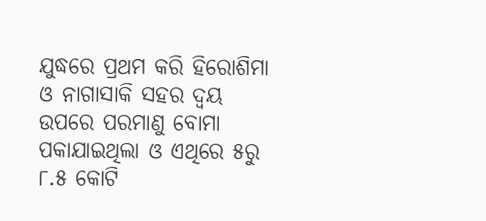ଯୁଦ୍ଧରେ ପ୍ରଥମ କରି ହିରୋଶିମା ଓ ନାଗାସାକି ସହର ଦ୍ୱୟ ଉପରେ ପରମାଣୁ ବୋମା ପକାଯାଇଥିଲା ଓ ଏଥିରେ ୫ରୁ ୮.୫ କୋଟି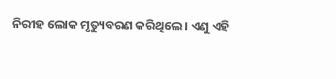ନିରୀହ ଲୋକ ମୃତ୍ୟୁବରଣ କରିଥିଲେ । ଏଣୁ ଏହି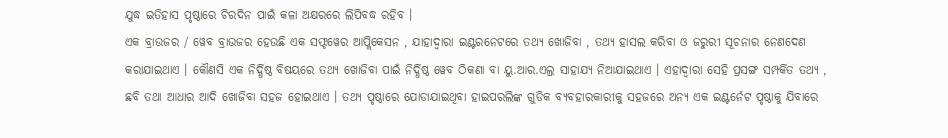ଯୁଦ୍ଧ ଇତିହାସ ପୃଷ୍ଠାରେ ଚିରଦିନ ପାଇଁ କଳା ଅକ୍ଷରରେ ଲିପିବଦ୍ଧ ରହିବ ।
ଏକ ବ୍ରାଉଜର / ୱେବ ବ୍ରାଉଜର ହେଉଛି ଏକ ସଫ୍ଟୱେର ଆପ୍ଲିକେସନ , ଯାହାଦ୍ଵାରା ଇଣ୍ଟରନେଟରେ ତଥ୍ୟ ଖୋଜିବା , ତଥ୍ୟ ହାସଲ କରିବା ଓ ଜରୁରୀ ସୂଚନାର ନେଣଦେଣ କରାଯାଇଥାଏ । କୌଣସି ଏକ ନିର୍ଦ୍ଧିଷ୍ଠ ବିଷୟରେ ତଥ୍ୟ ଖୋଜିବା ପାଇଁ ନିର୍ଦ୍ଧିଷ୍ଠ ୱେବ ଠିକଣା ବା ୟୁ.ଆର.ଏଲ୍ର ସାହାଯ୍ୟ ନିଆଯାଇଥାଏ । ଏହାଦ୍ଵାରା ସେହି ପ୍ରସଙ୍ଗ ସମ୍ପର୍କିତ ତଥ୍ୟ , ଛବି ତଥା ଆଧାର ଆଦି ଖୋଜିବା ସହଜ ହୋଇଥାଏ । ତଥ୍ୟ ପୃଷ୍ଠାରେ ଯୋଡାଯାଇଥିବା ହାଇପରଲିଙ୍କ ଗୁଡିକ ବ୍ୟବହାରକାରୀକୁ ସହଜରେ ଅନ୍ୟ ଏକ ଇଣ୍ଟର୍ନେଟ ପୃଷ୍ଠାକୁ ଯିବାରେ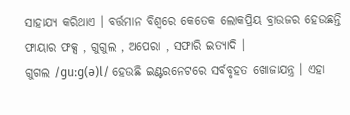ସାହାଯ୍ୟ କରିଥାଏ । ବର୍ତ୍ତମାନ ବିଶ୍ଵରେ କେତେକ ଲୋକପ୍ରିୟ ବ୍ରାଉଜର ହେଉଛନ୍ତି ଫାୟାର ଫକ୍ସ , ଗୁଗୁଲ , ଅପେରା , ସଫାରି ଇତ୍ୟାଦି ।
ଗୁଗଲ /ɡuːɡ(ə)l/ ହେଉଛି ଇଣ୍ଟରନେଟରେ ସର୍ବବୃହତ ଖୋଜାଯନ୍ତ୍ର । ଏହା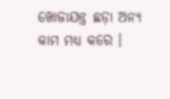ଖୋଜାଯନ୍ତ୍ର ଛଡ଼ା ଅନ୍ୟ କାମ ମଧ୍ୟ କରେ ।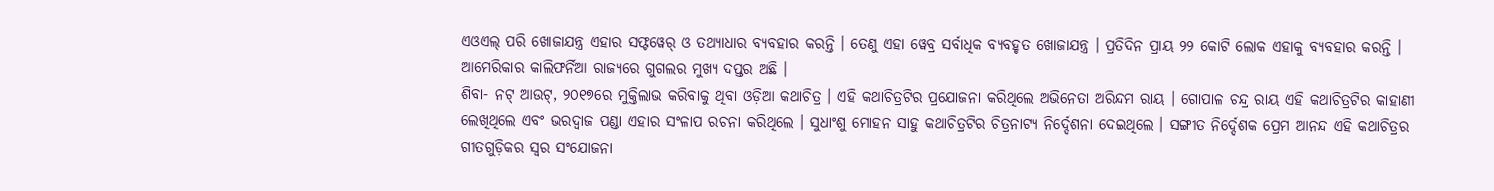ଏଓଏଲ୍ ପରି ଖୋଜାଯନ୍ତ୍ର ଏହାର ସଫ୍ଟୱେର୍ ଓ ତଥ୍ୟାଧାର ବ୍ୟବହାର କରନ୍ତି । ତେଣୁ ଏହା ୱେବ୍ର ସର୍ବାଧିକ ବ୍ୟବହୃତ ଖୋଜାଯନ୍ତ୍ର । ପ୍ରତିଦିନ ପ୍ରାୟ ୨୨ କୋଟି ଲୋକ ଏହାକୁ ବ୍ୟବହାର କରନ୍ତି । ଆମେରିକାର କାଲିଫର୍ନିଆ ରାଜ୍ୟରେ ଗୁଗଲର ମୁଖ୍ୟ ଦପ୍ତର ଅଛି ।
ଶିବା- ନଟ୍ ଆଉଟ୍, ୨୦୧୭ରେ ମୁକ୍ତିଲାଭ କରିବାକୁ ଥିବା ଓଡ଼ିଆ କଥାଚିତ୍ର । ଏହି କଥାଚିତ୍ରଟିର ପ୍ରଯୋଜନା କରିଥିଲେ ଅଭିନେତା ଅରିନ୍ଦମ ରାୟ । ଗୋପାଳ ଚନ୍ଦ୍ର ରାୟ ଏହି କଥାଚିତ୍ରଟିର କାହାଣୀ ଲେଖିଥିଲେ ଏବଂ ଭରଦ୍ୱାଜ ପଣ୍ଡା ଏହାର ସଂଳାପ ରଚନା କରିଥିଲେ । ସୁଧାଂଶୁ ମୋହନ ସାହୁ କଥାଚିତ୍ରଟିର ଚିତ୍ରନାଟ୍ୟ ନିର୍ଦ୍ଦେଶନା ଦେଇଥିଲେ । ସଙ୍ଗୀତ ନିର୍ଦ୍ଦେଶକ ପ୍ରେମ ଆନନ୍ଦ ଏହି କଥାଚିତ୍ରର ଗୀତଗୁଡ଼ିକର ସ୍ୱର ସଂଯୋଜନା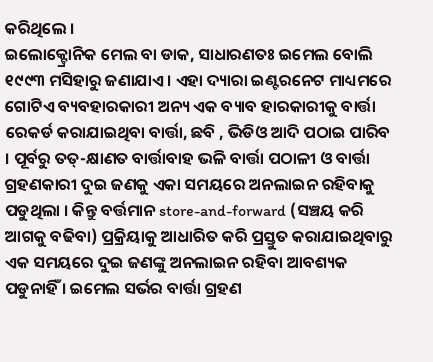କରିଥିଲେ ।
ଇଲୋକ୍ଟ୍ରୋନିକ ମେଲ ବା ଡାକ, ସାଧାରଣତଃ ଇମେଲ ବୋଲି ୧୯୯୩ ମସିହାରୁ ଜଣାଯାଏ । ଏହା ଦ୍ୟାରା ଇଣ୍ଟରନେଟ ମାଧ୍ୟମରେ ଗୋଟିଏ ବ୍ୟବହାରକାରୀ ଅନ୍ୟ ଏକ ବ୍ୟାବ ହାରକାରୀକୁ ବାର୍ତ୍ତା ରେକର୍ଡ କରାଯାଇଥିବା ବାର୍ତ୍ତା, ଛବି , ଭିଡିଓ ଆଦି ପଠାଇ ପାରିବ । ପୂର୍ବରୁ ତତ୍-କ୍ଷାଣତ ବାର୍ତ୍ତାବାହ ଭଳି ବାର୍ତ୍ତା ପଠାଳୀ ଓ ବାର୍ତ୍ତା ଗ୍ରହଣକାରୀ ଦୁଇ ଜଣକୁ ଏକା ସମୟରେ ଅନଲାଇନ ରହିବାକୁ ପଡୁଥିଲା । କିନ୍ତୁ ବର୍ତ୍ତମାନ store-and-forward (ସଞ୍ଚୟ କରି ଆଗକୁ ବଢିବା) ପ୍ରକ୍ରିୟାକୁ ଆଧାରିତ କରି ପ୍ରସ୍ତୁତ କରାଯାଇଥିବାରୁ ଏକ ସମୟରେ ଦୁଇ ଜଣଙ୍କୁ ଅନଲାଇନ ରହିବା ଆବଶ୍ୟକ ପଡୁନାହିଁ । ଇମେଲ ସର୍ଭର ବାର୍ତ୍ତା ଗ୍ରହଣ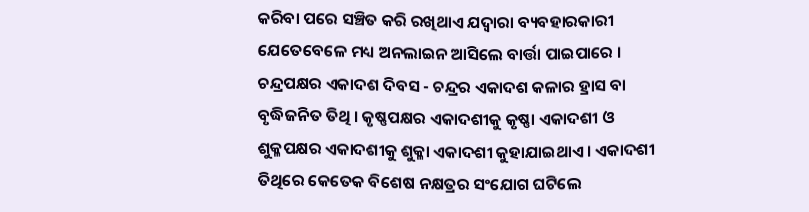କରିବା ପରେ ସଞ୍ଚିତ କରି ରଖିଥାଏ ଯଦ୍ୱାରା ବ୍ୟବହାରକାରୀ ଯେତେବେଳେ ମଧ୍ୟ ଅନଲାଇନ ଆସିଲେ ବାର୍ତ୍ତା ପାଇପାରେ ।
ଚନ୍ଦ୍ରପକ୍ଷର ଏକାଦଶ ଦିବସ - ଚନ୍ଦ୍ରର ଏକାଦଶ କଳାର ହ୍ରାସ ବା ବୃଦ୍ଧିଜନିତ ତିଥି । କୃଷ୍ଣପକ୍ଷର ଏକାଦଶୀକୁ କୃଷ୍ଣା ଏକାଦଶୀ ଓ ଶୁକ୍ଳପକ୍ଷର ଏକାଦଶୀକୁ ଶୁକ୍ଳା ଏକାଦଶୀ କୁହାଯାଇଥାଏ । ଏକାଦଶୀ ତିଥିରେ କେତେକ ବିଶେଷ ନକ୍ଷତ୍ରର ସଂଯୋଗ ଘଟିଲେ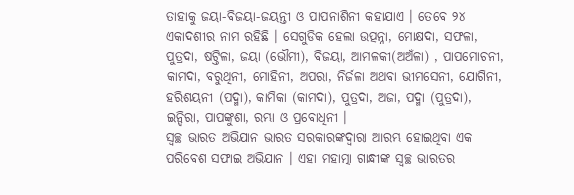ତାହାକୁ ଜୟା-ବିଜୟା-ଜୟନ୍ତୀ ଓ ପାପନାଶିନୀ କହାଯାଏ । ତେବେ ୨୪ ଏକାଦଶୀର ନାମ ରହିଛି । ସେଗୁଡିକ ହେଲା ଉତ୍ପନ୍ନା, ମୋକ୍ଷଦା, ସଫଳା, ପୁତ୍ରଦା, ଷଟ୍ତିଳା, ଜୟା (ଭୌମୀ), ବିଜୟା, ଆମଳକୀ(ଅଅଁଳା) , ପାପମୋଚନୀ, କାମଦା, ବରୁଥିନୀ, ମୋହିନୀ, ଅପରା, ନିର୍ଜଳା ଅଥବା ଭୀମସେନୀ, ଯୋଗିନୀ, ହରିଶୟନୀ (ପଦ୍ମା), କାମିକା (କାମଦା), ପୁତ୍ରଦା, ଅଜା, ପଦ୍ମା (ପୁତ୍ରଦା), ଇନ୍ଦିରା, ପାପଙ୍କୁଶା, ରମ୍ଭା ଓ ପ୍ରବୋଧିନୀ ।
ସ୍ୱଚ୍ଛ ଭାରତ ଅଭିଯାନ ଭାରତ ସରକାରଙ୍କଦ୍ୱାରା ଆରମ୍ଭ ହୋଇଥିବା ଏକ ପରିବେଶ ସଫାଇ ଅଭିଯାନ । ଏହା ମହାତ୍ମା ଗାନ୍ଧୀଙ୍କ ସ୍ୱଚ୍ଛ ଭାରତର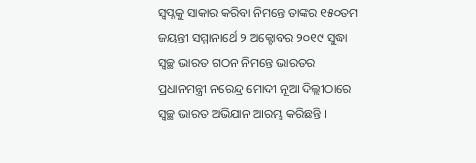ସ୍ଵପ୍ନକୁ ସାକାର କରିବା ନିମନ୍ତେ ତାଙ୍କର ୧୫୦ତମ ଜୟନ୍ତୀ ସମ୍ମାନାର୍ଥେ ୨ ଅକ୍ଟୋବର ୨୦୧୯ ସୁଦ୍ଧା ସ୍ୱଚ୍ଛ ଭାରତ ଗଠନ ନିମନ୍ତେ ଭାରତର ପ୍ରଧାନମନ୍ତ୍ରୀ ନରେନ୍ଦ୍ର ମୋଦୀ ନୂଆ ଦିଲ୍ଲୀଠାରେ ସ୍ୱଚ୍ଛ ଭାରତ ଅଭିଯାନ ଆରମ୍ଭ କରିଛନ୍ତି ।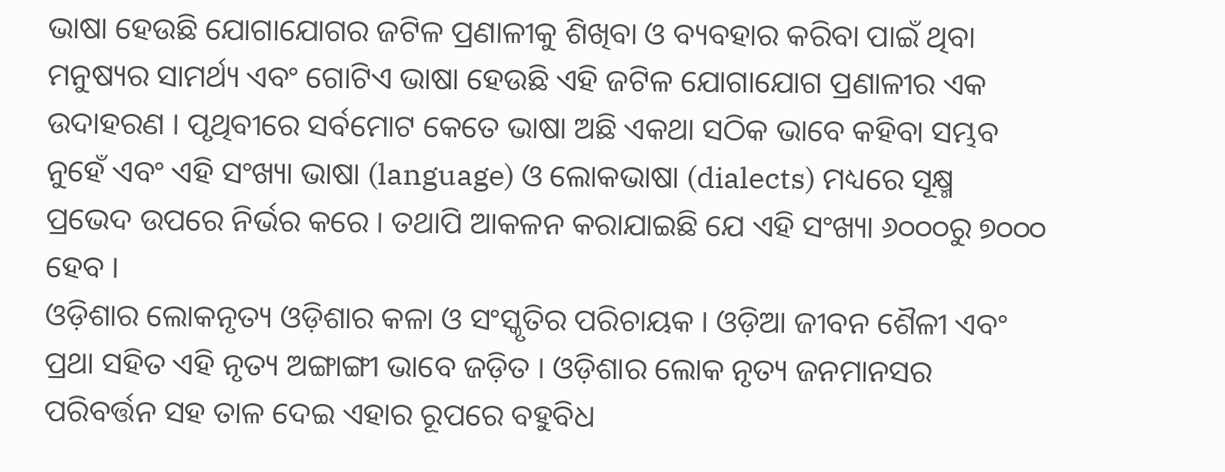ଭାଷା ହେଉଛି ଯୋଗାଯୋଗର ଜଟିଳ ପ୍ରଣାଳୀକୁ ଶିଖିବା ଓ ବ୍ୟବହାର କରିବା ପାଇଁ ଥିବା ମନୁଷ୍ୟର ସାମର୍ଥ୍ୟ ଏବଂ ଗୋଟିଏ ଭାଷା ହେଉଛି ଏହି ଜଟିଳ ଯୋଗାଯୋଗ ପ୍ରଣାଳୀର ଏକ ଉଦାହରଣ । ପୃଥିବୀରେ ସର୍ବମୋଟ କେତେ ଭାଷା ଅଛି ଏକଥା ସଠିକ ଭାବେ କହିବା ସମ୍ଭବ ନୁହେଁ ଏବଂ ଏହି ସଂଖ୍ୟା ଭାଷା (language) ଓ ଲୋକଭାଷା (dialects) ମଧ୍ୟରେ ସୂକ୍ଷ୍ମ ପ୍ରଭେଦ ଉପରେ ନିର୍ଭର କରେ । ତଥାପି ଆକଳନ କରାଯାଇଛି ଯେ ଏହି ସଂଖ୍ୟା ୬୦୦୦ରୁ ୭୦୦୦ ହେବ ।
ଓଡ଼ିଶାର ଲୋକନୃତ୍ୟ ଓଡ଼ିଶାର କଳା ଓ ସଂସ୍କୃତିର ପରିଚାୟକ । ଓଡ଼ିଆ ଜୀବନ ଶୈଳୀ ଏବଂ ପ୍ରଥା ସହିତ ଏହି ନୃତ୍ୟ ଅଙ୍ଗାଙ୍ଗୀ ଭାବେ ଜଡ଼ିତ । ଓଡ଼ିଶାର ଲୋକ ନୃତ୍ୟ ଜନମାନସର ପରିବର୍ତ୍ତନ ସହ ତାଳ ଦେଇ ଏହାର ରୂପରେ ବହୁବିଧ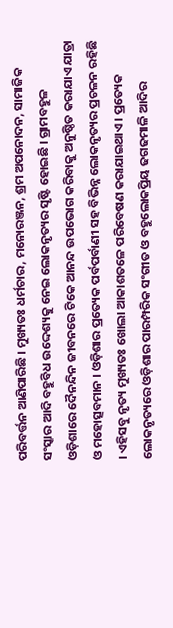ପରିବର୍ତ୍ତନ ଆଣିପାରିଛି । ମୁଖ୍ୟତଃ ଧର୍ମଚାର, ମନୋରଞ୍ଜନ, ଶ୍ରମ ଅପନୋଦନ, ସାମାଜିକ ସଂସ୍କାର ଆଦି ବହୁବିଧ ଉଦ୍ଦେଶ୍ୟକୁ ନେଇ ଲୋକନୃତ୍ୟର ସୃଷ୍ଟି ହୋଇଛି । ଗ୍ରାମବହୁଳ ଓଡ଼ିଶାରେ ଦୈନନ୍ଦିନ ଜୀବନରେ ଟିକେ ଆନନ୍ଦ ଉପଭୋଗ କରିବାକୁ ଅନୁଷ୍ଠିତ କରାଯାଏ ଯାତ୍ରା ଓ ମହୋତ୍ସବମାନ । ଓଡ଼ିଶାର ପ୍ରତ୍ୟେକ ପର୍ବପର୍ବାଣୀ ସହ ବିଭିନ୍ନ ଲୋକନୃତ୍ୟର ପ୍ରଚଳନ ରହିଛି । ଏହିସବୁ ନୃତ୍ୟ ମୁଖ୍ୟତଃ ଖୋଲା ଆକାଶତଳେ ପରିବେଷଣ କରାଯାଇଥାଏ । ପ୍ରତ୍ୟେକ ଲୋକନୃତ୍ୟରେ ଓଡ଼ିଶାର ପାରମ୍ପରିକ ସଂଗୀତ ଓ ବହୁଲୋକପ୍ରିୟ ଢଗଢମାଳି ଆଦିର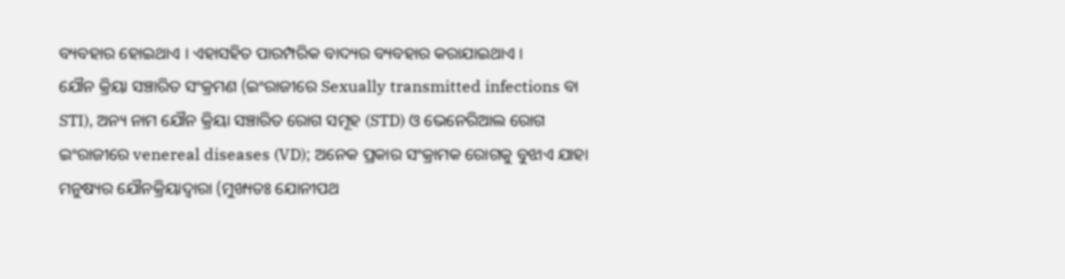ବ୍ୟବହାର ହୋଇଥାଏ । ଏହାସହିତ ପାରମ୍ପରିକ ବାଦ୍ୟର ବ୍ୟବହାର କରାଯାଇଥାଏ ।
ଯୌନ କ୍ରିୟା ସଞ୍ଚାରିତ ସଂକ୍ରମଣ (ଇଂରାଜୀରେ Sexually transmitted infections ବା STI), ଅନ୍ୟ ନାମ ଯୌନ କ୍ରିୟା ସଞ୍ଚାରିତ ରୋଗ ସମୂହ (STD) ଓ ଭେନେରିଆଲ ରୋଗ ଇଂରାଜୀରେ venereal diseases (VD); ଅନେକ ପ୍ରକାର ସଂକ୍ରାମକ ରୋଗକୁ ବୁଝାଏ ଯାହା ମନୁଷ୍ୟର ଯୌନକ୍ରିୟାଦ୍ୱାରା (ମୁଖ୍ୟତଃ ଯୋନୀପଥ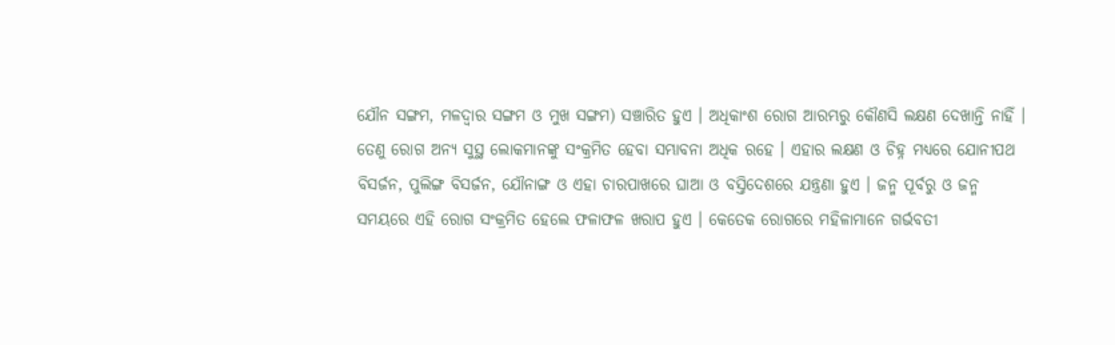ଯୌନ ସଙ୍ଗମ, ମଳଦ୍ୱାର ସଙ୍ଗମ ଓ ମୁଖ ସଙ୍ଗମ) ସଞ୍ଚାରିତ ହୁଏ । ଅଧିକାଂଶ ରୋଗ ଆରମ୍ଭରୁ କୌଣସି ଲକ୍ଷଣ ଦେଖାନ୍ତି ନାହିଁ । ତେଣୁ ରୋଗ ଅନ୍ୟ ସୁସ୍ଥ ଲୋକମାନଙ୍କୁ ସଂକ୍ରମିତ ହେବା ସମ୍ଭାବନା ଅଧିକ ରହେ । ଏହାର ଲକ୍ଷଣ ଓ ଚିହ୍ନ ମଧ୍ୟରେ ଯୋନୀପଥ ବିସର୍ଜନ, ପୁଲିଙ୍ଗ ବିସର୍ଜନ, ଯୌନାଙ୍ଗ ଓ ଏହା ଚାରପାଖରେ ଘାଆ ଓ ବସ୍ତିଦେଶରେ ଯନ୍ତ୍ରଣା ହୁଏ । ଜନ୍ମ ପୂର୍ବରୁ ଓ ଜନ୍ମ ସମୟରେ ଏହି ରୋଗ ସଂକ୍ରମିତ ହେଲେ ଫଳାଫଳ ଖରାପ ହୁଏ । କେତେକ ରୋଗରେ ମହିଳାମାନେ ଗର୍ଭବତୀ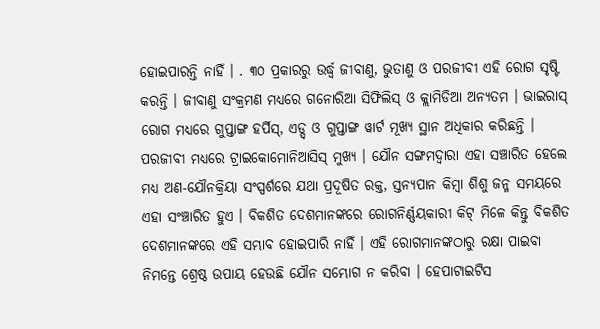ହୋଇପାରନ୍ତି ନାହିଁ । . ୩୦ ପ୍ରକାରରୁ ଉର୍ଦ୍ଧ୍ୱ ଜୀବାଣୁ, ଭୁତାଣୁ ଓ ପରଜୀବୀ ଏହି ରୋଗ ସୃଷ୍ଟି କରନ୍ତି । ଜୀବାଣୁ ସଂକ୍ରମଣ ମଧ୍ୟରେ ଗନୋରିଆ ସିଫିଲିସ୍ ଓ କ୍ଲାମିଡିଆ ଅନ୍ୟତମ । ଭାଇରାସ୍ ରୋଗ ମଧ୍ୟରେ ଗୁପ୍ତାଙ୍ଗ ହର୍ପିସ୍, ଏଡ୍ସ୍ ଓ ଗୁପ୍ତାଙ୍ଗ ୱାର୍ଟ ମୂଖ୍ୟ ସ୍ଥାନ ଅଧିକାର କରିଛନ୍ତି । ପରଜୀବୀ ମଧ୍ୟରେ ଟ୍ରାଇକୋମୋନିଆସିସ୍ ମୁଖ୍ୟ । ଯୌନ ସଙ୍ଗମଦ୍ୱାରା ଏହା ସଞ୍ଚାରିତ ହେଲେ ମଧ୍ୟ ଅଣ-ଯୌନକ୍ରିୟା ସଂସ୍ପର୍ଶରେ ଯଥା ପ୍ରଦୂଷିତ ରକ୍ତ, ସ୍ତନ୍ୟପାନ କିମ୍ବା ଶିଶୁ ଜନ୍ମ ସମୟରେ ଏହା ସଂଞ୍ଚାରିତ ହୁଏ । ବିକଶିତ ଦେଶମାନଙ୍କରେ ରୋଗନିର୍ଣ୍ଣୟକାରୀ କିଟ୍ ମିଳେ କିନ୍ତୁ ବିକଶିତ ଦେଶମାନଙ୍କରେ ଏହି ସମ୍ଭାବ ହୋଇପାରି ନାହିଁ । ଏହି ରୋଗମାନଙ୍କଠାରୁ ରକ୍ଷା ପାଇବା ନିମନ୍ତେ ଶ୍ରେଷ୍ଠ ଉପାୟ ହେଉଛି ଯୌନ ସମ୍ଭୋଗ ନ କରିବା । ହେପାଟାଇଟିସ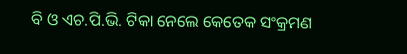ବି ଓ ଏଚ.ପି.ଭି. ଟିକା ନେଲେ କେତେକ ସଂକ୍ରମଣ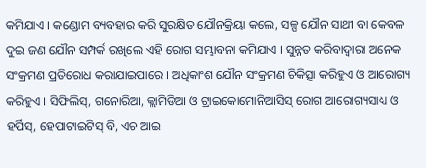କମିଯାଏ । କଣ୍ଡୋମ ବ୍ୟବହାର କରି ସୁରକ୍ଷିତ ଯୌନକ୍ରିୟା କଲେ, ସଳ୍ପ ଯୌନ ସାଥୀ ବା କେବଳ ଦୁଇ ଜଣ ଯୌନ ସମ୍ପର୍କ ରଖିଲେ ଏହି ରୋଗ ସମ୍ଭାବନା କମିଯାଏ । ସୁନ୍ନତ କରିବାଦ୍ୱାରା ଅନେକ ସଂକ୍ରମଣ ପ୍ରତିରୋଧ କରାଯାଇପାରେ । ଅଧିକାଂଶ ଯୌନ ସଂକ୍ରମଣ ଚିକିତ୍ସା କରିହୁଏ ଓ ଆରୋଗ୍ୟ କରିହୁଏ । ସିଫିଲିସ୍, ଗନୋରିଆ, କ୍ଲାମିଡିଆ ଓ ଟ୍ରାଇକୋମୋନିଆସିସ୍ ରୋଗ ଆରୋଗ୍ୟସାଧ୍ୟ ଓ ହର୍ପିସ୍, ହେପାଟାଇଟିସ୍ ବି, ଏଚ ଆଇ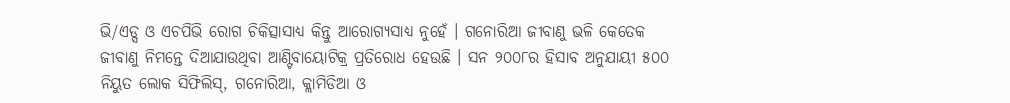ଭି/ଏଡ୍ସ ଓ ଏଚପିଭି ରୋଗ ଚିକିତ୍ସାସାଧ୍ୟ କିନ୍ତୁ ଆରୋଗ୍ୟସାଧ୍ୟ ନୁହେଁ । ଗନୋରିଆ ଜୀବାଣୁ ଭଳି କେତେକ ଜୀବାଣୁ ନିମନ୍ତେ ଦିଆଯାଉଥିବା ଆଣ୍ଟିବାୟୋଟିକ୍ର ପ୍ରତିରୋଧ ହେଉଛି । ସନ ୨୦୦୮ର ହିସାବ ଅନୁଯାୟୀ ୫୦୦ ନିୟୁତ ଲୋକ ସିଫିଲିସ୍, ଗନୋରିଆ, କ୍ଲାମିଡିଆ ଓ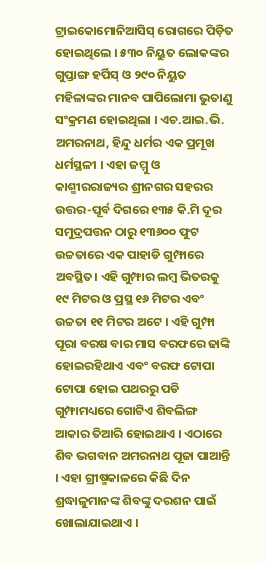ଟ୍ରାଇକୋମୋନିଆସିସ୍ ରୋଗରେ ପିଡ଼ିତ ହୋଇଥିଲେ । ୫୩୦ ନିୟୁତ ଲୋକଙ୍କର ଗୁପ୍ତାଙ୍ଗ ହର୍ପିସ୍ ଓ ୨୯୦ ନିୟୁତ ମହିଳାଙ୍କର ମାନବ ପାପିଲୋମା ଭୁତାଣୁ ସଂକ୍ରମଣ ହୋଇଥିଲା । ଏଚ.ଆଇ.ଭି.
ଅମରନାଥ, ହିନ୍ଦୁ ଧର୍ମର ଏକ ପ୍ରମୂଖ ଧର୍ମସ୍ଥଳୀ । ଏହା ଜମ୍ମୁ ଓ କାଶ୍ମୀରରାଜ୍ୟର ଶ୍ରୀନଗର ସହରର ଉତ୍ତର-ପୂର୍ବ ଦିଗରେ ୧୩୫ କି.ମି ଦୂର ସମୁଦ୍ରପତ୍ତନ ଠାରୁ ୧୩୬୦୦ ଫୁଟ ଉଚ୍ଚତାରେ ଏକ ପାହାଡି ଗୁମ୍ଫାରେ ଅବସ୍ଥିତ। ଏହି ଗୁମ୍ଫାର ଲମ୍ବ ଭିତରକୁ ୧୯ ମିଟର ଓ ପ୍ରସ୍ଥ ୧୬ ମିଟର ଏବଂ ଉଚ୍ଚତା ୧୧ ମିଟର ଅଟେ । ଏହି ଗୁମ୍ଫା ପୂରା ବରଷ ବାର ମାସ ବରଫରେ ଢାଙ୍କି ହୋଇରହିଥାଏ ଏବଂ ବରଫ ଟୋପା ଟୋପା ହୋଇ ପଥରରୁ ପଡି ଗୁମ୍ଫାମଧ୍ୟରେ ଗୋଟିଏ ଶିବଲିଙ୍ଗ ଆକାର ତିଆରି ହୋଇଥାଏ । ଏଠାରେ ଶିବ ଭଗବାନ ଅମରନାଥ ପୂଜା ପାଆନ୍ତି । ଏହା ଗ୍ରୀଷ୍ମକାଳରେ କିଛି ଦିନ ଶ୍ରଦ୍ଧାଳୁମାନଙ୍କ ଶିବଙ୍କୁ ଦରଶନ ପାଇଁ ଖୋଲାଯାଇଥାଏ ।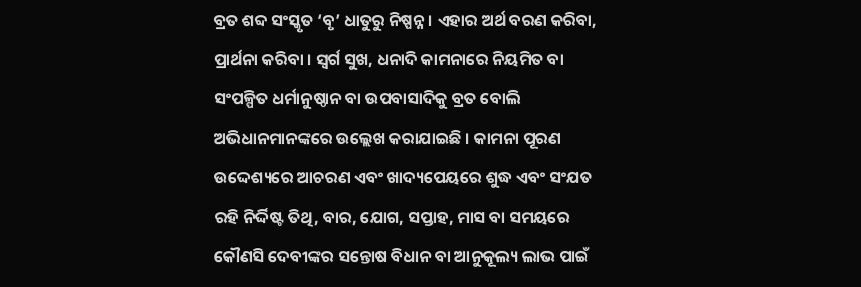ବ୍ରତ ଶବ୍ଦ ସଂସ୍କୃତ ‘ବୃ’ ଧାତୁରୁ ନିଷ୍ପନ୍ନ । ଏହାର ଅର୍ଥ ବରଣ କରିବା, ପ୍ରାର୍ଥନା କରିବା । ସ୍ୱର୍ଗ ସୁଖ, ଧନାଦି କାମନାରେ ନିୟମିତ ବା ସଂପଳ୍ପିତ ଧର୍ମାନୁଷ୍ଠାନ ବା ଉପବାସାଦିକୁ ବ୍ରତ ବୋଲି ଅଭିଧାନମାନଙ୍କରେ ଉଲ୍ଲେଖ କରାଯାଇଛି । କାମନା ପୂରଣ ଉଦ୍ଦେଶ୍ୟରେ ଆଚରଣ ଏବଂ ଖାଦ୍ୟପେୟରେ ଶୁଦ୍ଧ ଏବଂ ସଂଯତ ରହି ନିର୍ଦ୍ଦିଷ୍ଟ ତିଥି, ବାର, ଯୋଗ, ସପ୍ତାହ, ମାସ ବା ସମୟରେ କୌଣସି ଦେବୀଙ୍କର ସନ୍ତୋଷ ବିଧାନ ବା ଆନୁକୂଲ୍ୟ ଲାଭ ପାଇଁ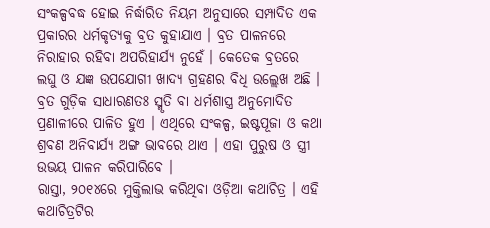ସଂକଳ୍ପବଦ୍ଧ ହୋଇ ନିର୍ଦ୍ଧାରିତ ନିୟମ ଅନୁସାରେ ସମ୍ପାଦିତ ଏକ ପ୍ରକାରର ଧର୍ମକୃତ୍ୟକୁ ବ୍ରତ କୁହାଯାଏ । ବ୍ରତ ପାଳନରେ ନିରାହାର ରହିବା ଅପରିହାର୍ଯ୍ୟ ନୁହେଁ । କେତେକ ବ୍ରତରେ ଲଘୁ ଓ ଯଜ୍ଞ ଉପଯୋଗୀ ଖାଦ୍ୟ ଗ୍ରହଣର ବିଧି ଉଲ୍ଲେଖ ଅଛି । ବ୍ରତ ଗୁଡ଼ିକ ସାଧାରଣତଃ ସ୍ମୃତି ବା ଧର୍ମଶାସ୍ତ୍ର ଅନୁମୋଦିତ ପ୍ରଣାଳୀରେ ପାଳିତ ହୁଏ । ଏଥିରେ ସଂକଳ୍ପ, ଇଷ୍ଟପୂଜା ଓ କଥା ଶ୍ରବଣ ଅନିବାର୍ଯ୍ୟ ଅଙ୍ଗ ଭାବରେ ଥାଏ । ଏହା ପୁରୁଷ ଓ ସ୍ତ୍ରୀ ଉଭୟ ପାଳନ କରିପାରିବେ ।
ରାସ୍ତା, ୨୦୧୪ରେ ମୁକ୍ତିଲାଭ କରିଥିବା ଓଡ଼ିଆ କଥାଚିତ୍ର । ଏହି କଥାଚିତ୍ରଟିର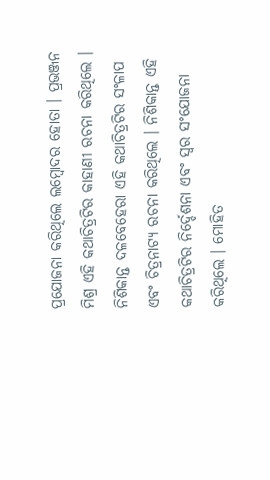ପ୍ରଯୋଜନା କରିଥିଲେ ଲମ୍ବୋଦର ହୋତା । ପ୍ରଭଞ୍ଜନ ମିଶ୍ର ଏହି କଥାଚିତ୍ରଟିର କାହାଣୀ ରଚନା କରିଥିଲେ । ନିଶିକାନ୍ତ ଦଳବେହେରା ଏହି କଥାଚିତ୍ରଟିର ସଂଳାପ ଏବଂ ଚିତ୍ରନାଟ୍ୟ ରଚନା କରିଥିଲେ । ନିଶିକାନ୍ତ ଏହି କଥାଚିତ୍ରଟିର ନିର୍ଦ୍ଦେଶନା ଏବଂ ସ୍ୱର ସଂଯୋଜନା କରିଥିଲେ । ମୋହିତ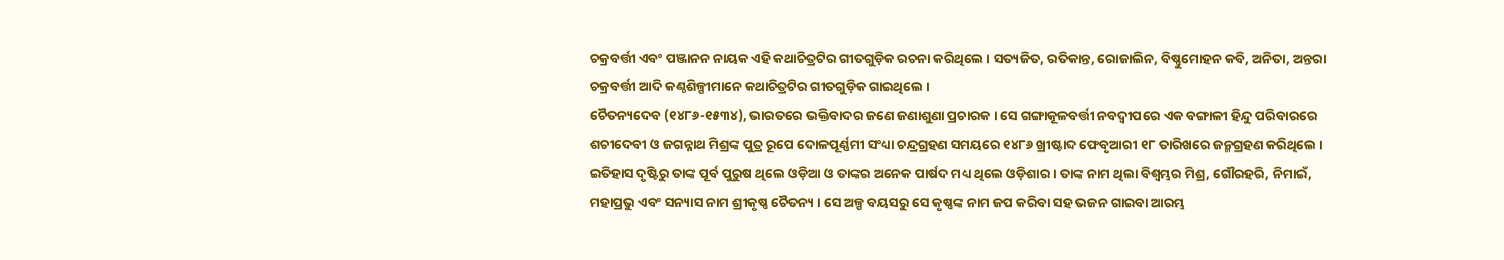ଚକ୍ରବର୍ତ୍ତୀ ଏବଂ ପଞ୍ଜାନନ ନାୟକ ଏହି କଥାଚିତ୍ରଟିର ଗୀତଗୁଡ଼ିକ ରଚନା କରିଥିଲେ । ସତ୍ୟଜିତ, ରତିକାନ୍ତ, ରୋଜାଲିନ, ବିଷ୍ଣୁମୋହନ କବି, ଅନିତା, ଅନ୍ତରା ଚକ୍ରବର୍ତ୍ତୀ ଆଦି କଣ୍ଠଶିଳ୍ପୀମାନେ କଥାଚିତ୍ରଟିର ଗୀତଗୁଡ଼ିକ ଗାଇଥିଲେ ।
ଚୈତନ୍ୟଦେବ (୧୪୮୬-୧୫୩୪), ଭାରତରେ ଭକ୍ତିବାଦର ଜଣେ ଜଣାଶୁଣା ପ୍ରଚାରକ । ସେ ଗଙ୍ଗାକୂଳବର୍ତ୍ତୀ ନବଦ୍ଵୀପରେ ଏକ ବଙ୍ଗାଳୀ ହିନ୍ଦୁ ପରିବାରରେ ଶଚୀଦେବୀ ଓ ଜଗନ୍ନାଥ ମିଶ୍ରଙ୍କ ପୁତ୍ର ରୂପେ ଦୋଳପୂର୍ଣ୍ଣମୀ ସଂଧ୍ୟା ଚନ୍ଦ୍ରଗ୍ରହଣ ସମୟରେ ୧୪୮୬ ଖ୍ରୀଷ୍ଟାବ୍ଦ ଫେବୃଆରୀ ୧୮ ତାରିଖରେ ଜନ୍ମଗ୍ରହଣ କରିଥିଲେ । ଇତିହାସ ଦୃଷ୍ଟିରୁ ତାଙ୍କ ପୂର୍ବ ପୁରୁଷ ଥିଲେ ଓଡ଼ିଆ ଓ ତାଙ୍କର ଅନେକ ପାର୍ଷଦ ମଧ୍ୟ ଥିଲେ ଓଡ଼ିଶାର । ତାଙ୍କ ନାମ ଥିଲା ବିଶ୍ୱମ୍ଭର ମିଶ୍ର, ଗୌରହରି, ନିମାଇଁ, ମହାପ୍ରଭୁ ଏବଂ ସନ୍ୟାସ ନାମ ଶ୍ରୀକୃଷ୍ଣ ଚୈତନ୍ୟ । ସେ ଅଳ୍ପ ବୟସରୁ ସେ କୃଷ୍ଣଙ୍କ ନାମ ଜପ କରିବା ସହ ଭଜନ ଗାଇବା ଆରମ୍ଭ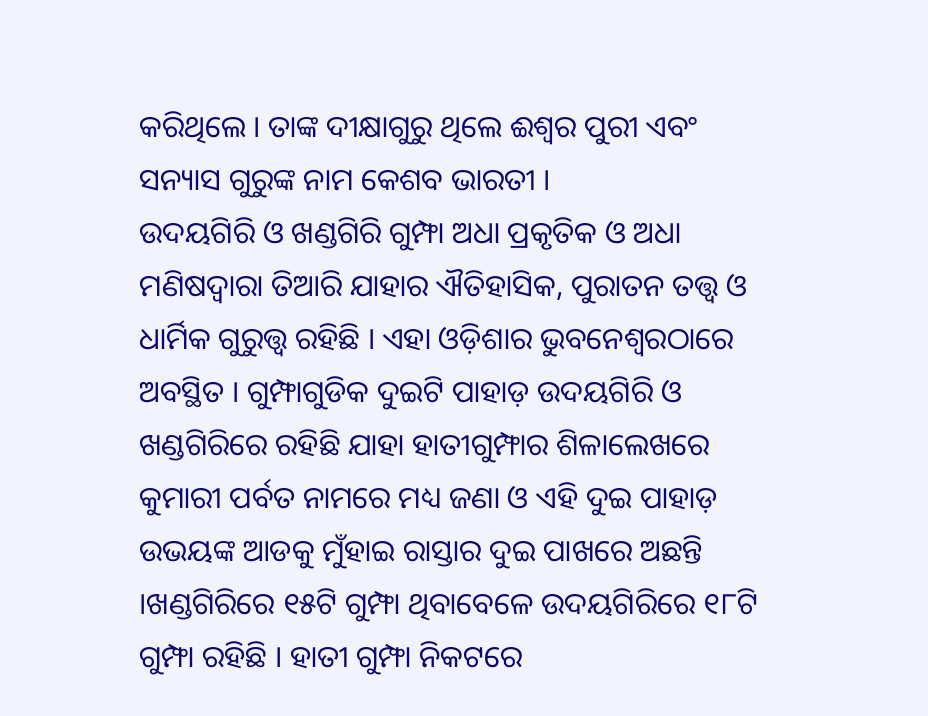କରିଥିଲେ । ତାଙ୍କ ଦୀକ୍ଷାଗୁରୁ ଥିଲେ ଈଶ୍ୱର ପୁରୀ ଏବଂ ସନ୍ୟାସ ଗୁରୁଙ୍କ ନାମ କେଶବ ଭାରତୀ ।
ଉଦୟଗିରି ଓ ଖଣ୍ଡଗିରି ଗୁମ୍ଫା ଅଧା ପ୍ରକୃତିକ ଓ ଅଧା ମଣିଷଦ୍ୱାରା ତିଆରି ଯାହାର ଐତିହାସିକ, ପୁରାତନ ତତ୍ତ୍ଵ ଓ ଧାର୍ମିକ ଗୁରୁତ୍ତ୍ଵ ରହିଛି । ଏହା ଓଡ଼ିଶାର ଭୁବନେଶ୍ଵରଠାରେ ଅବସ୍ଥିତ । ଗୁମ୍ଫାଗୁଡିକ ଦୁଇଟି ପାହାଡ଼ ଉଦୟଗିରି ଓ ଖଣ୍ଡଗିରିରେ ରହିଛି ଯାହା ହାତୀଗୁମ୍ଫାର ଶିଳାଲେଖରେ କୁମାରୀ ପର୍ବତ ନାମରେ ମଧ୍ୟ ଜଣା ଓ ଏହି ଦୁଇ ପାହାଡ଼ ଉଭୟଙ୍କ ଆଡକୁ ମୁଁହାଇ ରାସ୍ତାର ଦୁଇ ପାଖରେ ଅଛନ୍ତି ।ଖଣ୍ଡଗିରିରେ ୧୫ଟି ଗୁମ୍ଫା ଥିବାବେଳେ ଉଦୟଗିରିରେ ୧୮ଟି ଗୁମ୍ଫା ରହିଛି । ହାତୀ ଗୁମ୍ଫା ନିକଟରେ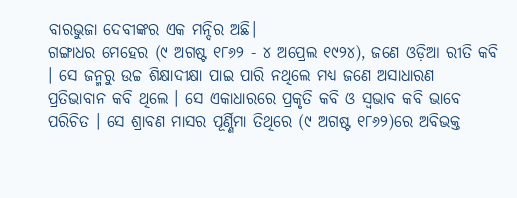ବାରଭୁଜା ଦେବୀଙ୍କର ଏକ ମନ୍ଦିର ଅଛି।
ଗଙ୍ଗାଧର ମେହେର (୯ ଅଗଷ୍ଟ ୧୮୬୨ - ୪ ଅପ୍ରେଲ ୧୯୨୪), ଜଣେ ଓଡ଼ିଆ ରୀତି କବି । ସେ ଜନ୍ମରୁ ଉଚ୍ଚ ଶିକ୍ଷାଦୀକ୍ଷା ପାଇ ପାରି ନଥିଲେ ମଧ୍ୟ ଜଣେ ଅସାଧାରଣ ପ୍ରତିଭାବାନ କବି ଥିଲେ । ସେ ଏକାଧାରରେ ପ୍ରକୃତି କବି ଓ ସ୍ଵଭାବ କବି ଭାବେ ପରିଚିତ । ସେ ଶ୍ରାବଣ ମାସର ପୂର୍ଣ୍ଣିମା ତିଥିରେ (୯ ଅଗଷ୍ଟ ୧୮୬୨)ରେ ଅବିଭକ୍ତ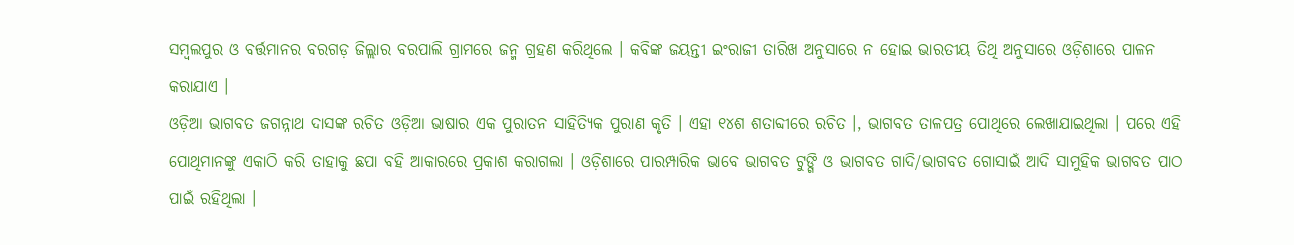ସମ୍ବଲପୁର ଓ ବର୍ତ୍ତମାନର ବରଗଡ଼ ଜିଲ୍ଲାର ବରପାଲି ଗ୍ରାମରେ ଜନ୍ମ ଗ୍ରହଣ କରିଥିଲେ । କବିଙ୍କ ଜୟନ୍ତୀ ଇଂରାଜୀ ତାରିଖ ଅନୁସାରେ ନ ହୋଇ ଭାରତୀୟ ତିଥି ଅନୁସାରେ ଓଡ଼ିଶାରେ ପାଳନ କରାଯାଏ ।
ଓଡ଼ିଆ ଭାଗବତ ଜଗନ୍ନାଥ ଦାସଙ୍କ ରଚିତ ଓଡ଼ିଆ ଭାଷାର ଏକ ପୁରାତନ ସାହିତ୍ୟିକ ପୁରାଣ କୃତି । ଏହା ୧୪ଶ ଶତାବ୍ଦୀରେ ରଚିତ ।, ଭାଗବତ ତାଳପତ୍ର ପୋଥିରେ ଲେଖାଯାଇଥିଲା । ପରେ ଏହି ପୋଥିମାନଙ୍କୁ ଏକାଠି କରି ତାହାକୁ ଛପା ବହି ଆକାରରେ ପ୍ରକାଶ କରାଗଲା । ଓଡ଼ିଶାରେ ପାରମ୍ପାରିକ ଭାବେ ଭାଗବତ ଟୁଙ୍ଗି ଓ ଭାଗବତ ଗାଦି/ଭାଗବତ ଗୋସାଇଁ ଆଦି ସାମୁହିକ ଭାଗବତ ପାଠ ପାଇଁ ରହିଥିଲା ।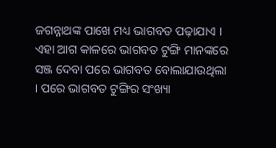ଜଗନ୍ନାଥଙ୍କ ପାଖେ ମଧ୍ୟ ଭାଗବତ ପଢ଼ାଯାଏ । ଏହା ଆଗ କାଳରେ ଭାଗବତ ଟୁଙ୍ଗି ମାନଙ୍କରେ ସଞ୍ଜ ଦେବା ପରେ ଭାଗବତ ବୋଲାଯାଉଥିଲା । ପରେ ଭାଗବତ ଟୁଙ୍ଗିର ସଂଖ୍ୟା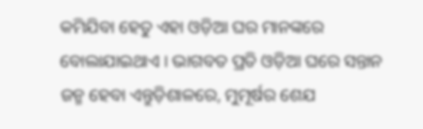କମିଯିବା ହେତୁ ଏହା ଓଡ଼ିଆ ଘର ମାନଙ୍କରେ ବୋଲାଯାଇଥାଏ । ଭାଗବତ ପ୍ରତି ଓଡ଼ିଆ ଘରେ ସନ୍ତାନ ଜନ୍ମ ହେବା ଏନ୍ତୁଡ଼ିଶାଳରେ, ମୁମୂର୍ଷର ଶେଯ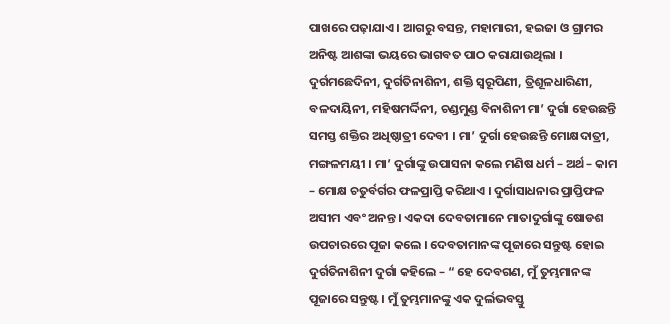ପାଖରେ ପଢ଼ାଯାଏ । ଆଗରୁ ବସନ୍ତ, ମହାମାରୀ, ହଇଜା ଓ ଗ୍ରାମର ଅନିଷ୍ଟ ଆଶଙ୍କା ଭୟରେ ଭାଗବତ ପାଠ କରାଯାଉଥିଲା ।
ଦୁର୍ଗମଛେଦିନୀ, ଦୁର୍ଗତିନାଶିନୀ, ଶକ୍ତି ସ୍ୱରୂପିଣୀ, ତ୍ରିଶୂଳଧାରିଣୀ, ବଳଦାୟିନୀ, ମହିଷମର୍ଦ୍ଦିନୀ, ଚଣ୍ଡମୁଣ୍ଡ ବିନାଶିନୀ ମା’ ଦୁର୍ଗା ହେଉଛନ୍ତି ସମସ୍ତ ଶକ୍ତିର ଅଧିଷ୍ଠାତ୍ରୀ ଦେବୀ । ମା’ ଦୁର୍ଗା ହେଉଛନ୍ତି ମୋକ୍ଷଦାତ୍ରୀ, ମଙ୍ଗଳମୟୀ । ମା’ ଦୁର୍ଗାଙ୍କୁ ଉପାସନା କଲେ ମଣିଷ ଧର୍ମ – ଅର୍ଥ – କାମ – ମୋକ୍ଷ ଚତୁର୍ବର୍ଗର ଫଳପ୍ରାପ୍ତି କରିଥାଏ । ଦୁର୍ଗାସାଧନାର ପ୍ରାପ୍ତିଫଳ ଅସୀମ ଏବଂ ଅନନ୍ତ । ଏକଦା ଦେବତାମାନେ ମାତାଦୁର୍ଗାଙ୍କୁ ଷୋଡଶ ଉପଚାରରେ ପୂଜା କଲେ । ଦେବତାମାନଙ୍କ ପୂଜାରେ ସନ୍ତୁଷ୍ଟ ହୋଇ ଦୁର୍ଗତିନାଶିନୀ ଦୁର୍ଗା କହିଲେ – “ ହେ ଦେବଗଣ, ମୁଁ ତୁମ୍ଭମାନଙ୍କ ପୂଜାରେ ସନ୍ତୁଷ୍ଟ । ମୁଁ ତୁମ୍ଭମାନଙ୍କୁ ଏକ ଦୁର୍ଲଭବସ୍ତୁ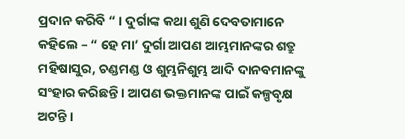ପ୍ରଦାନ କରିବି “ । ଦୁର୍ଗାଙ୍କ କଥା ଶୁଣି ଦେବତାମାନେ କହିଲେ – “ ହେ ମା’ ଦୁର୍ଗା ଆପଣ ଆମ୍ଭମାନଙ୍କର ଶତ୍ରୁ ମହିଷାସୁର, ଚଣ୍ଡମଣ୍ଡ ଓ ଶୁମ୍ଭନିଶୁମ୍ଭ ଆଦି ଦାନବମାନଙ୍କୁ ସଂହାର କରିଛନ୍ତି । ଆପଣ ଭକ୍ତମାନଙ୍କ ପାଇଁ କଳ୍ପବୃକ୍ଷ ଅଟନ୍ତି ।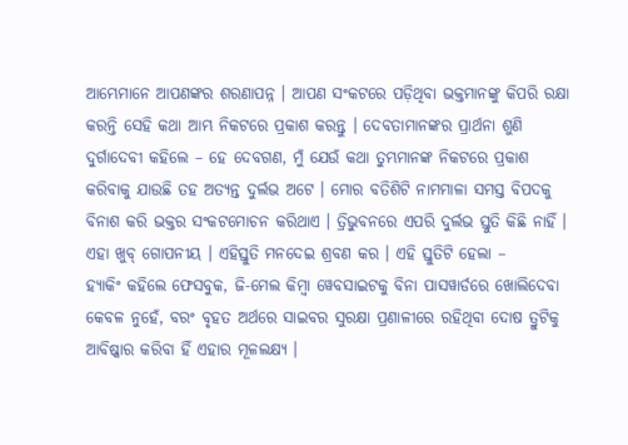ଆମ୍ଭେମାନେ ଆପଣଙ୍କର ଶରଣାପନ୍ନ । ଆପଣ ସଂକଟରେ ପଡ଼ିଥିବା ଭକ୍ତମାନଙ୍କୁ କିପରି ରକ୍ଷା କରନ୍ତି ସେହି କଥା ଆମ୍ଭ ନିକଟରେ ପ୍ରକାଶ କରନ୍ତୁ । ଦେବତାମାନଙ୍କର ପ୍ରାର୍ଥନା ଶୁଣି ଦୁର୍ଗାଦେବୀ କହିଲେ – ହେ ଦେବଗଣ, ମୁଁ ଯେଉଁ କଥା ତୁମ୍ଭମାନଙ୍କ ନିକଟରେ ପ୍ରକାଶ କରିବାକୁ ଯାଉଛି ତହ ଅତ୍ୟନ୍ତ ଦୁର୍ଲଭ ଅଟେ । ମୋର ବତିଶିଟି ନାମମାଳା ସମସ୍ତ ବିପଦକୁ ବିନାଶ କରି ଭକ୍ତର ସଂକଟମୋଚନ କରିଥାଏ । ତ୍ରିଭୁବନରେ ଏପରି ଦୁର୍ଲଭ ସ୍ତୁତି କିଛି ନାହିଁ । ଏହା ଖୁବ୍ ଗୋପନୀୟ । ଏହିସ୍ତୁତି ମନଦେଇ ଶ୍ରବଣ କର । ଏହି ସ୍ତୁତିଟି ହେଲା –
ହ୍ୟାକିଂ କହିଲେ ଫେସବୁକ, ଜି-ମେଲ କିମ୍ବା ୱେବସାଇଟକୁ ବିନା ପାସୱାର୍ଡରେ ଖୋଲିଦେବା କେବଳ ନୁହେଁ, ବରଂ ବୃହତ ଅର୍ଥରେ ସାଇବର ସୁରକ୍ଷା ପ୍ରଣାଳୀରେ ରହିଥିବା ଦୋଷ ତ୍ରୁଟିକୁ ଆବିଷ୍କାର କରିବା ହିଁ ଏହାର ମୂଳଲକ୍ଷ୍ୟ ।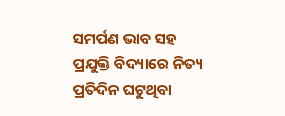ସମର୍ପଣ ଭାବ ସହ ପ୍ରଯୁକ୍ତି ବିଦ୍ୟାରେ ନିତ୍ୟ ପ୍ରତିଦିନ ଘଟୁଥିବା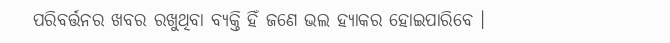ପରିବର୍ତ୍ତନର ଖବର ରଖୁଥିବା ବ୍ୟକ୍ତି ହିଁ ଜଣେ ଭଲ ହ୍ୟାକର ହୋଇପାରିବେ ।